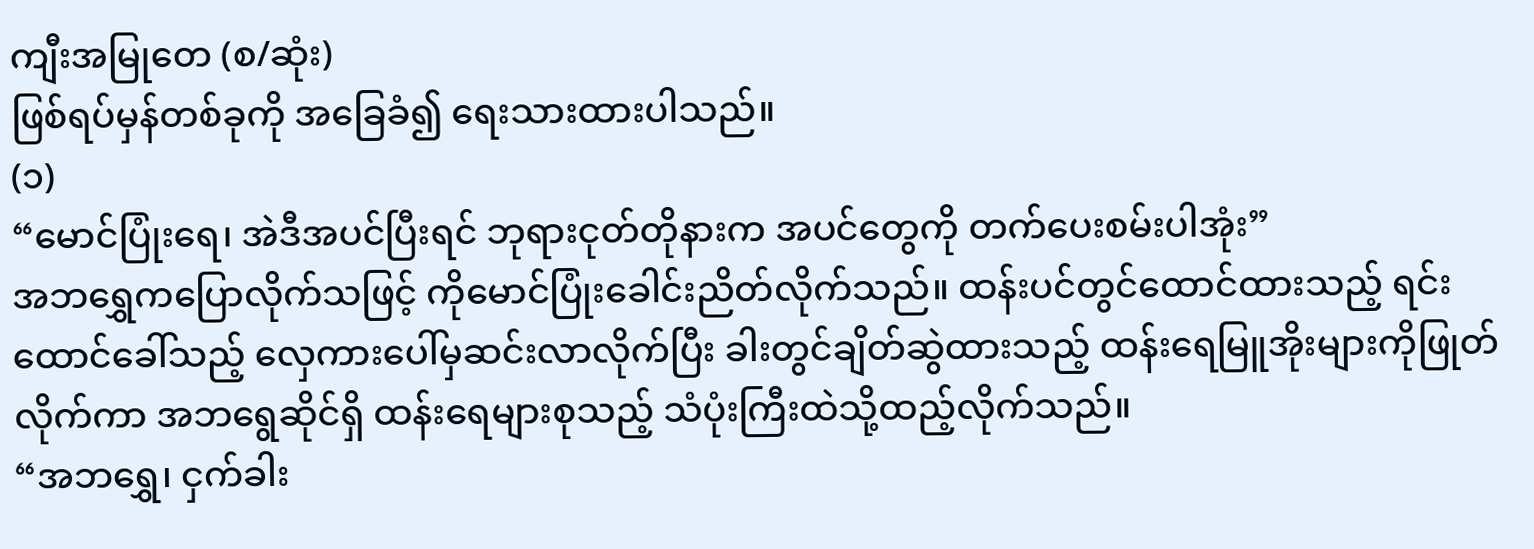ကျီးအမြုတေ (စ/ဆုံး)
ဖြစ်ရပ်မှန်တစ်ခုကို အခြေခံ၍ ရေးသားထားပါသည်။
(၁)
“မောင်ပြုံးရေ၊ အဲဒီအပင်ပြီးရင် ဘုရားငုတ်တိုနားက အပင်တွေကို တက်ပေးစမ်းပါအုံး”
အဘရွှေကပြောလိုက်သဖြင့် ကိုမောင်ပြုံးခေါင်းညိတ်လိုက်သည်။ ထန်းပင်တွင်ထောင်ထားသည့် ရင်းထောင်ခေါ်သည့် လှေကားပေါ်မှဆင်းလာလိုက်ပြီး ခါးတွင်ချိတ်ဆွဲထားသည့် ထန်းရေမြူအိုးများကိုဖြုတ်လိုက်ကာ အဘရွေဆိုင်ရှိ ထန်းရေများစုသည့် သံပုံးကြီးထဲသို့ထည့်လိုက်သည်။
“အဘရွှေ၊ ငှက်ခါး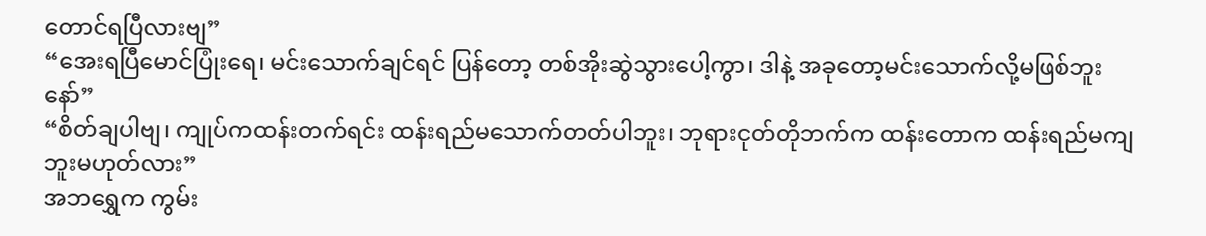တောင်ရပြီလားဗျ”
“အေးရပြီမောင်ပြုံးရေ၊ မင်းသောက်ချင်ရင် ပြန်တော့ တစ်အိုးဆွဲသွားပေါ့ကွာ၊ ဒါနဲ့ အခုတော့မင်းသောက်လို့မဖြစ်ဘူးနော်”
“စိတ်ချပါဗျ၊ ကျုပ်ကထန်းတက်ရင်း ထန်းရည်မသောက်တတ်ပါဘူး၊ ဘုရားငုတ်တိုဘက်က ထန်းတောက ထန်းရည်မကျဘူးမဟုတ်လား”
အဘရွှေက ကွမ်း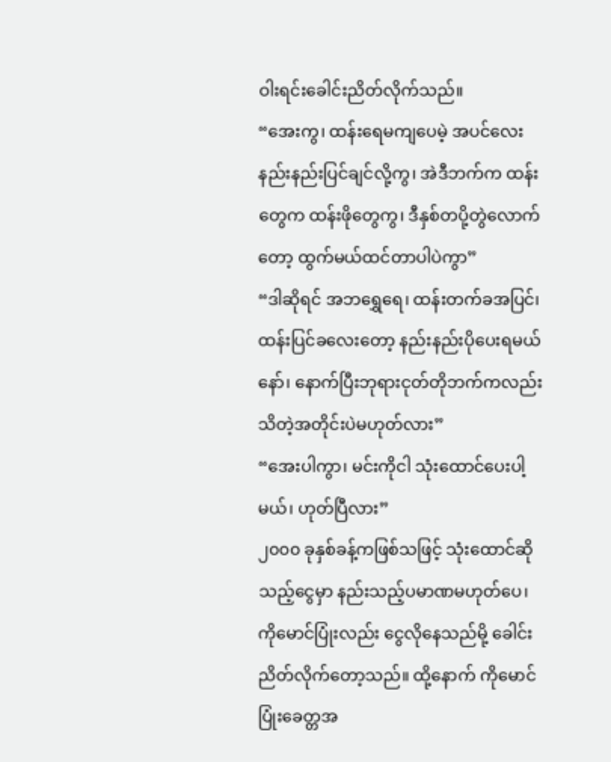ဝါးရင်းခေါင်းညိတ်လိုက်သည်။
“အေးကွ၊ ထန်းရေမကျပေမဲ့ အပင်လေးနည်းနည်းပြင်ချင်လို့ကွ၊ အဲဒီဘက်က ထန်းတွေက ထန်းဖိုတွေကွ၊ ဒီနှစ်တပို့တွဲလောက်တော့ ထွက်မယ်ထင်တာပါပဲကွာ”
“ဒါဆိုရင် အဘရွှေရေ၊ ထန်းတက်ခအပြင်၊ ထန်းပြင်ခလေးတော့ နည်းနည်းပိုပေးရမယ်နော်၊ နောက်ပြီးဘုရားငုတ်တိုဘက်ကလည်း သိတဲ့အတိုင်းပဲမဟုတ်လား”
“အေးပါကွာ၊ မင်းကိုငါ သုံးထောင်ပေးပါ့မယ်၊ ဟုတ်ပြီလား”
၂၀၀၀ ခုနှစ်ခန့်ကဖြစ်သဖြင့် သုံးထောင်ဆိုသည့်ငွေမှာ နည်းသည့်ပမာဏမဟုတ်ပေ၊ ကိုမောင်ပြုံးလည်း ငွေလိုနေသည်မို့ ခေါင်းညိတ်လိုက်တော့သည်။ ထို့နောက် ကိုမောင်ပြုံးခေတ္တအ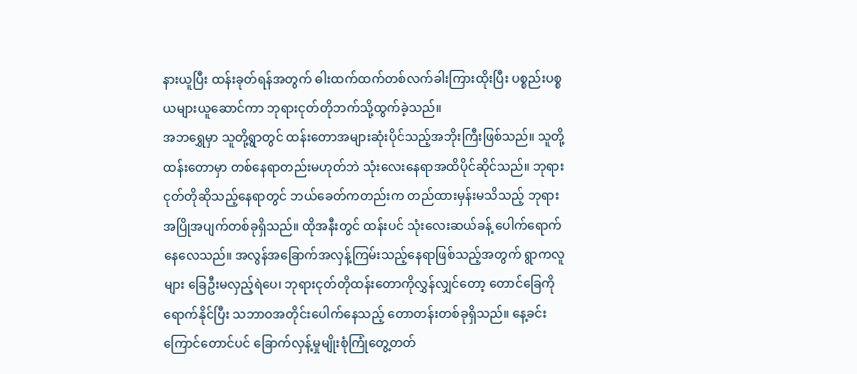နားယူပြီး ထန်းခုတ်ရန်အတွက် ဓါးထက်ထက်တစ်လက်ခါးကြားထိုးပြီး ပစ္စည်းပစ္စယများယူဆောင်ကာ ဘုရားငုတ်တိုဘက်သို့ထွက်ခဲ့သည်။
အဘရွှေမှာ သူတို့ရွာတွင် ထန်းတောအများဆုံးပိုင်သည့်အဘိုးကြီးဖြစ်သည်။ သူတို့ထန်းတောမှာ တစ်နေရာတည်းမဟုတ်ဘဲ သုံးလေးနေရာအထိပိုင်ဆိုင်သည်။ ဘုရားငုတ်တိုဆိုသည့်နေရာတွင် ဘယ်ခေတ်ကတည်းက တည်ထားမှန်းမသိသည့် ဘုရားအပြိုအပျက်တစ်ခုရှိသည်။ ထိုအနီးတွင် ထန်းပင် သုံးလေးဆယ်ခန့် ပေါက်ရောက်နေလေသည်။ အလွန်အခြောက်အလှန့်ကြမ်းသည့်နေရာဖြစ်သည့်အတွက် ရွာကလူများ ခြေဦးမလှည့်ရဲပေ၊ ဘုရားငုတ်တိုထန်းတောကိုလွှန်လျှင်တော့ တောင်ခြေကိုရောက်နိုင်ပြီး သဘာဝအတိုင်းပေါက်နေသည့် တောတန်းတစ်ခုရှိသည်။ နေ့ခင်းကြောင်တောင်ပင် ခြောက်လှန့်မှုမျိုးစုံကြုံတွေ့တတ်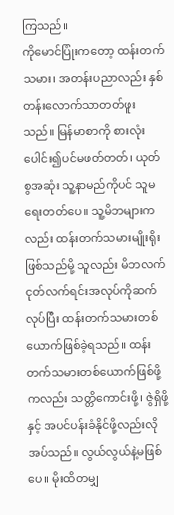ကြသည်။
ကိုမောင်ပြုံးကတော့ ထန်းတက်သမား၊ အတန်းပညာလည်း နှစ်တန်းလောက်သာတတ်ဖူးသည်။ မြန်မာစာကို စားလုံးပေါင်း၍ပင်မဖတ်တတ်၊ ယုတ်စွအဆုံး သူ့နာမည်ကိုပင် သူမရေးတတ်ပေ။ သူ့မိဘများကလည်း ထန်းတက်သမားမျိုးရိုးဖြစ်သည်မို့ သူလည်း မိဘလက်ငုတ်လက်ရင်းအလုပ်ကိုဆက်လုပ်ပြီး ထန်းတက်သမားတစ်ယောက်ဖြစ်ခဲ့ရသည်။ ထန်းတက်သမားတစ်ယောက်ဖြစ်ဖို့ကလည်း သတ္တိကောင်းဖို့၊ ဇွဲရှိဖို့နှင့် အပင်ပန်းခံနိုင်ဖို့လည်းလိုအပ်သည်။ လွယ်လွယ်နဲ့မဖြစ်ပေ။ မိုးထိတမျှ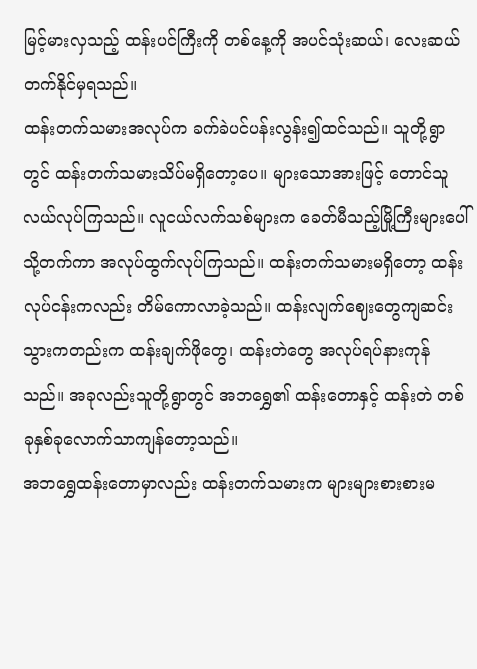မြင့်မားလှသည့် ထန်းပင်ကြီးကို တစ်နေ့ကို အပင်သုံးဆယ်၊ လေးဆယ်တက်နိုင်မှရသည်။
ထန်းတက်သမားအလုပ်က ခက်ခဲပင်ပန်းလွန်း၍ထင်သည်။ သူတို့ရွာတွင် ထန်းတက်သမားသိပ်မရှိတော့ပေ။ များသောအားဖြင့် တောင်သူလယ်လုပ်ကြသည်။ လူငယ်လက်သစ်များက ခေတ်မီသည့်မြို့ကြီးများပေါ်သို့တက်ကာ အလုပ်ထွက်လုပ်ကြသည်။ ထန်းတက်သမားမရှိတော့ ထန်းလုပ်ငန်းကလည်း တိမ်ကောလာခဲ့သည်။ ထန်းလျက်ဈေးတွေကျဆင်းသွားကတည်းက ထန်းချက်ဖိုတွေ၊ ထန်းတဲတွေ အလုပ်ရပ်နားကုန်သည်။ အခုလည်းသူတို့ရွာတွင် အဘရွှေ၏ ထန်းတောနှင့် ထန်းတဲ တစ်ခုနှစ်ခုလောက်သာကျန်တော့သည်။
အဘရွှေထန်းတောမှာလည်း ထန်းတက်သမားက များများစားစားမ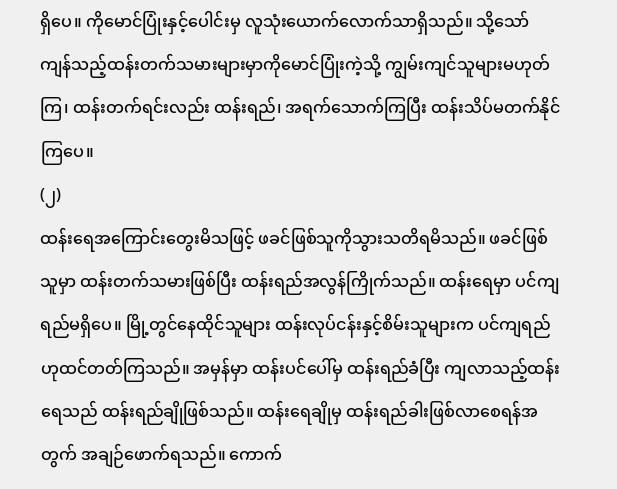ရှိပေ။ ကိုမောင်ပြုံးနှင့်ပေါင်းမှ လူသုံးယောက်လောက်သာရှိသည်။ သို့သော် ကျန်သည့်ထန်းတက်သမားများမှာကိုမောင်ပြုံးကဲ့သို့ ကျွမ်းကျင်သူများမဟုတ်ကြ၊ ထန်းတက်ရင်းလည်း ထန်းရည်၊ အရက်သောက်ကြပြီး ထန်းသိပ်မတက်နိုင်ကြပေ။
(၂)
ထန်းရေအကြောင်းတွေးမိသဖြင့် ဖခင်ဖြစ်သူကိုသွားသတိရမိသည်။ ဖခင်ဖြစ်သူမှာ ထန်းတက်သမားဖြစ်ပြီး ထန်းရည်အလွန်ကြိုက်သည်။ ထန်းရေမှာ ပင်ကျရည်မရှိပေ။ မြို့တွင်နေထိုင်သူများ ထန်းလုပ်ငန်းနှင့်စိမ်းသူများက ပင်ကျရည်ဟုထင်တတ်ကြသည်။ အမှန်မှာ ထန်းပင်ပေါ်မှ ထန်းရည်ခံပြီး ကျလာသည့်ထန်းရေသည် ထန်းရည်ချိုဖြစ်သည်။ ထန်းရေချိုမှ ထန်းရည်ခါးဖြစ်လာစေရန်အတွက် အချဉ်ဖောက်ရသည်။ ကောက်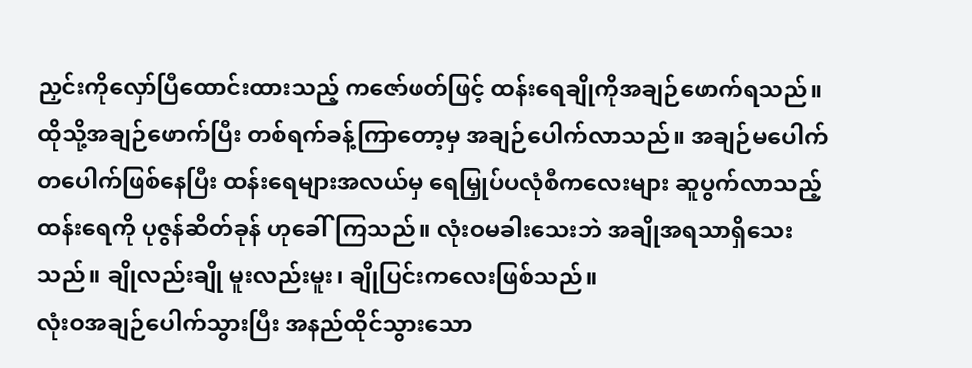ညှင်းကိုလှော်ပြီထောင်းထားသည့် ကဇော်ဖတ်ဖြင့် ထန်းရေချိုကိုအချဉ်ဖောက်ရသည်။ ထိုသို့အချဉ်ဖောက်ပြီး တစ်ရက်ခန့်ကြာတော့မှ အချဉ်ပေါက်လာသည်။ အချဉ်မပေါက်တပေါက်ဖြစ်နေပြီး ထန်းရေများအလယ်မှ ရေမြှုပ်ပလုံစီကလေးများ ဆူပွက်လာသည့်ထန်းရေကို ပုဇွန်ဆိတ်ခုန် ဟုခေါ်ကြသည်။ လုံးဝမခါးသေးဘဲ အချိုအရသာရှိသေးသည်။ ချိုလည်းချို မူးလည်းမူး၊ ချိုပြင်းကလေးဖြစ်သည်။
လုံးဝအချဉ်ပေါက်သွားပြီး အနည်ထိုင်သွားသော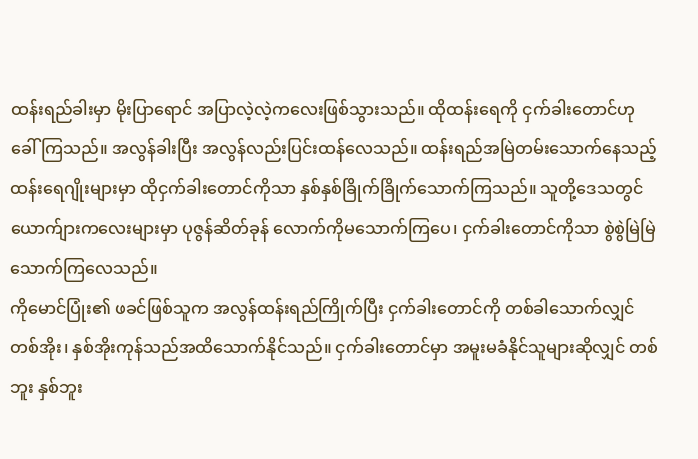ထန်းရည်ခါးမှာ မိုးပြာရောင် အပြာလဲ့လဲ့ကလေးဖြစ်သွားသည်။ ထိုထန်းရေကို ငှက်ခါးတောင်ဟု ခေါ်ကြသည်။ အလွန်ခါးပြီး အလွန်လည်းပြင်းထန်လေသည်။ ထန်းရည်အမြဲတမ်းသောက်နေသည့် ထန်းရေဂျိုးများမှာ ထိုငှက်ခါးတောင်ကိုသာ နှစ်နှစ်ခြိုက်ခြိုက်သောက်ကြသည်။ သူတို့ဒေသတွင် ယောက်ျားကလေးများမှာ ပုဇွန်ဆိတ်ခုန် လောက်ကိုမသောက်ကြပေ၊ ငှက်ခါးတောင်ကိုသာ စွဲစွဲမြဲမြဲသောက်ကြလေသည်။
ကိုမောင်ပြုံး၏ ဖခင်ဖြစ်သူက အလွန်ထန်းရည်ကြိုက်ပြီး ငှက်ခါးတောင်ကို တစ်ခါသောက်လျှင် တစ်အိုး၊ နှစ်အိုးကုန်သည်အထိသောက်နိုင်သည်။ ငှက်ခါးတောင်မှာ အမူးမခံနိုင်သူများဆိုလျှင် တစ်ဘူး နှစ်ဘူး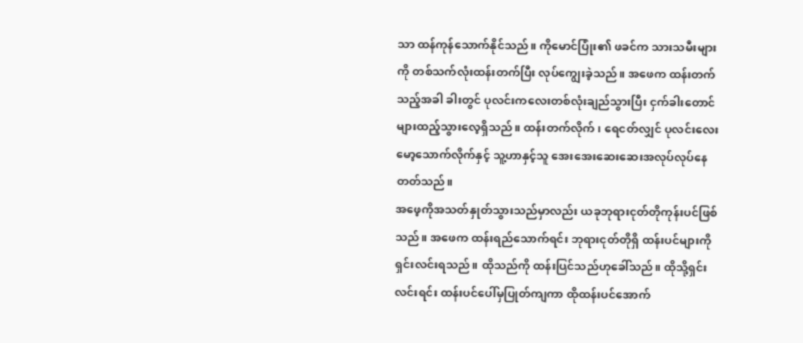သာ ထန်ကုန်သောက်နိုင်သည်။ ကိုမောင်ပြုံး၏ ဖခင်က သားသမီးများကို တစ်သက်လုံးထန်းတက်ပြီး လုပ်ကျွေးခဲ့သည်။ အဖေက ထန်းတက်သည့်အခါ ခါးတွင် ပုလင်းကလေးတစ်လုံးချည်သွားပြီး ငှက်ခါးတောင်များထည့်သွားလေ့ရှိသည်။ ထန်းတက်လိုက်၊ ရေငတ်လျှင် ပုလင်းလေးမော့သောက်လိုက်နှင့် သူ့ဟာနှင့်သူ အေးအေးဆေးဆေးအလုပ်လုပ်နေတတ်သည်။
အဖေ့ကိုအသတ်နှုတ်သွားသည်မှာလည်း ယခုဘုရားငုတ်တိုကုန်းပင်ဖြစ်သည်။ အဖေက ထန်းရည်သောက်ရင်း ဘုရားငုတ်တိုရှိ ထန်းပင်များကို ရှင်းလင်းရသည်။ ထိုသည်ကို ထန်းပြင်သည်ဟုခေါ်သည်။ ထိုသို့ရှင်းလင်းရင်း ထန်းပင်ပေါ်မှပြုတ်ကျကာ ထိုထန်းပင်အောက်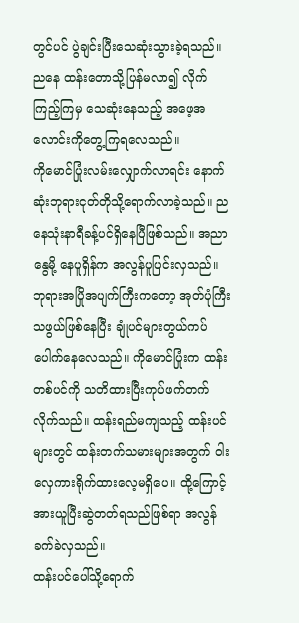တွင်ပင် ပွဲချင်းပြီးသေဆုံးသွားခဲ့ရသည်။ ညနေ ထန်းတောသို့ပြန်မလာ၍ လိုက်ကြည့်ကြမှ သေဆုံးနေသည့် အဖေ့အလောင်းကိုတွေ့ကြရလေသည်။
ကိုမောင်ပြုံးလမ်းလျှောက်လာရင်း နောက်ဆုံးဘုရားငုတ်တိုသို့ရောက်လာခဲ့သည်။ ညနေသုံးနာရီခန့်ပင်ရှိနေပြီဖြစ်သည်။ အညာနွေမို့ နေပူရှိန်က အလွန်ပူပြင်းလှသည်။ ဘုရားအပြိုအပျက်ကြီးကတော့ အုတ်ပုံကြီးသဖွယ်ဖြစ်နေပြီး ချုံပင်များတွယ်ကပ်ပေါက်နေလေသည်။ ကိုမောင်ပြုံးက ထန်းတစ်ပင်ကို သတိထားပြီးကုပ်ဖက်တက်လိုက်သည်။ ထန်းရည်မကျသည့် ထန်းပင်များတွင် ထန်းတက်သမားများအတွက် ဝါးလှေကားရိုက်ထားလေ့မရှိပေ။ ထို့ကြောင့် အားယူပြီးဆွဲတတ်ရသည်ဖြစ်ရာ အလွန်ခက်ခဲလှသည်။
ထန်းပင်ပေါ်သို့ရောက်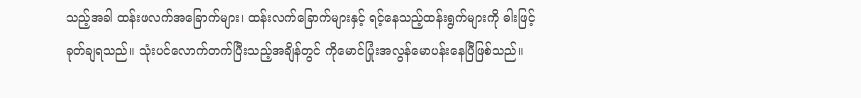သည့်အခါ ထန်းဖလက်အခြောက်များ၊ ထန်းလက်ခြောက်များနှင့် ရင့်နေသည့်ထန်းရွက်များကို ဓါးဖြင့်ခုတ်ချရသည်။ သုံးပင်လောက်တက်ပြီးသည့်အချိန်တွင် ကိုမောင်ပြုံးအလွန်မောပန်းနေပြီဖြစ်သည်။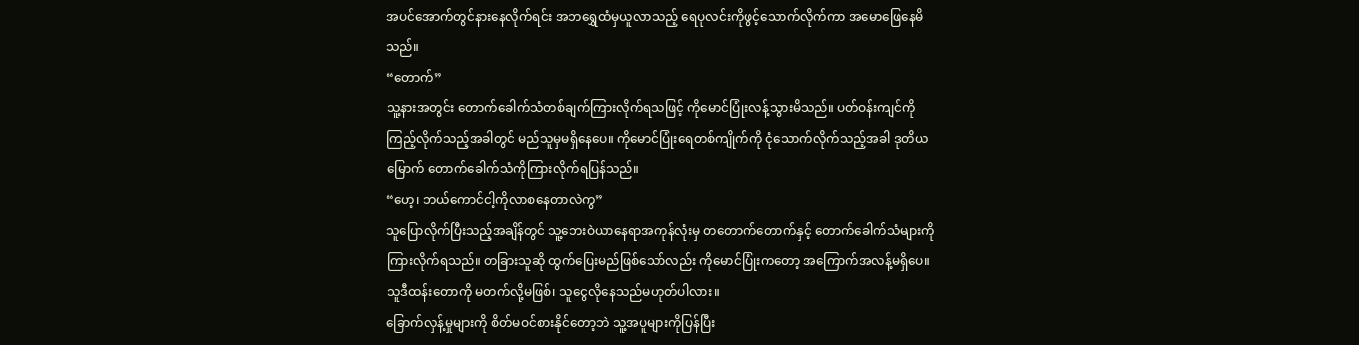အပင်အောက်တွင်နားနေလိုက်ရင်း အဘရွှေထံမှယူလာသည့် ရေပုလင်းကိုဖွင့်သောက်လိုက်ကာ အမောဖြေနေမိသည်။
“တောက်”
သူ့နားအတွင်း တောက်ခေါက်သံတစ်ချက်ကြားလိုက်ရသဖြင့် ကိုမောင်ပြုံးလန့်သွားမိသည်။ ပတ်ဝန်းကျင်ကိုကြည့်လိုက်သည့်အခါတွင် မည်သူမှမရှိနေပေ။ ကိုမောင်ပြုံးရေတစ်ကျိုက်ကို ငုံသောက်လိုက်သည့်အခါ ဒုတိယမြောက် တောက်ခေါက်သံကိုကြားလိုက်ရပြန်သည်။
“ဟေ့၊ ဘယ်ကောင်ငါ့ကိုလာစနေတာလဲကွ”
သူပြောလိုက်ပြီးသည့်အချိန်တွင် သူ့ဘေးဝဲယာနေရာအကုန်လုံးမှ တတောက်တောက်နှင့် တောက်ခေါက်သံများကိုကြားလိုက်ရသည်။ တခြားသူဆို ထွက်ပြေးမည်ဖြစ်သော်လည်း ကိုမောင်ပြုံးကတော့ အကြောက်အလန့်မရှိပေ။ သူဒီထန်းတောကို မတက်လို့မဖြစ်၊ သူငွေလိုနေသည်မဟုတ်ပါလား။
ခြောက်လှန့်မှုများကို စိတ်မဝင်စားနိုင်တော့ဘဲ သူ့အပူများကိုပြန်ပြီး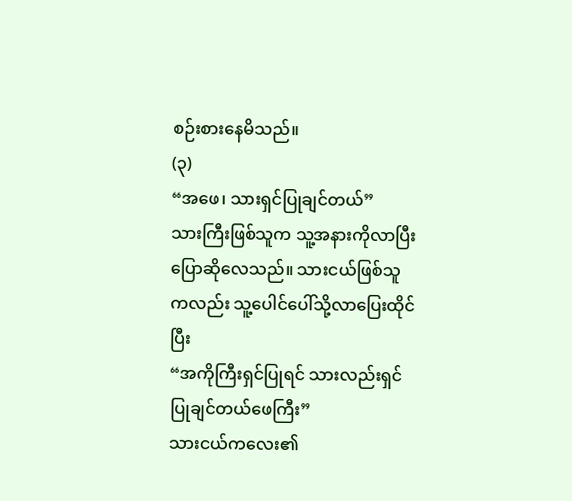စဉ်းစားနေမိသည်။
(၃)
“အဖေ၊ သားရှင်ပြုချင်တယ်”
သားကြီးဖြစ်သူက သူ့အနားကိုလာပြီး ပြောဆိုလေသည်။ သားငယ်ဖြစ်သူကလည်း သူ့ပေါင်ပေါ်သို့လာပြေးထိုင်ပြီး
“အကိုကြီးရှင်ပြုရင် သားလည်းရှင်ပြုချင်တယ်ဖေကြီး”
သားငယ်ကလေး၏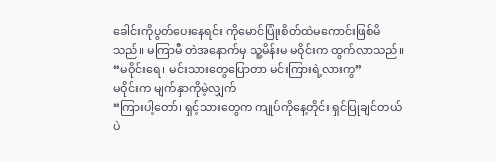ခေါင်းကိုပွတ်ပေးနေရင်း ကိုမောင်ပြုံးစိတ်ထဲမကောင်းဖြစ်မိသည်။ မကြာမီ တဲအနောက်မှ သူ့မိန်းမ မဝိုင်းက ထွက်လာသည်။
“မဝိုင်းရေ၊ မင်းသားတွေပြောတာ မင်းကြားရဲ့လားကွ”
မဝိုင်းက မျက်နှာကိုမဲ့လျှက်
“ကြားပါ့တော်၊ ရှင့်သားတွေက ကျုပ်ကိုနေ့တိုင်း ရှင်ပြုချင်တယ်ပဲ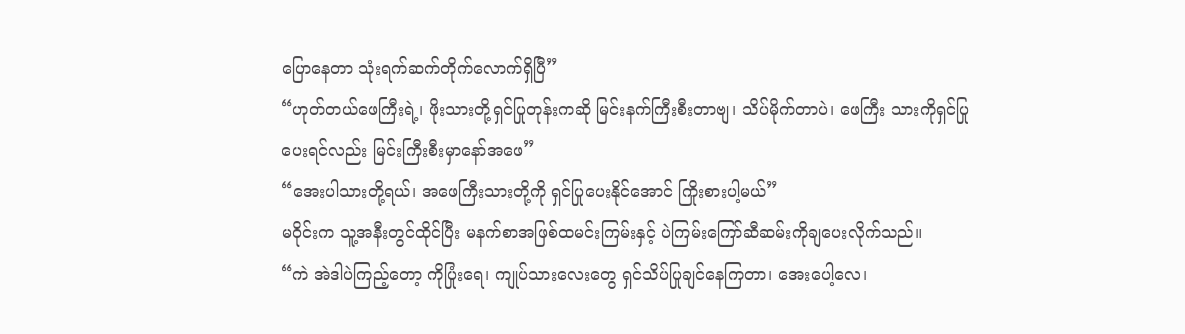ပြောနေတာ သုံးရက်ဆက်တိုက်လောက်ရှိပြီ”
“ဟုတ်တယ်ဖေကြီးရဲ့၊ ဖိုးသားတို့ရှင်ပြုတုန်းကဆို မြင်းနက်ကြီးစီးတာဗျ၊ သိပ်မိုက်တာပဲ၊ ဖေကြီး သားကိုရှင်ပြုပေးရင်လည်း မြင်းကြီးစီးမှာနော်အဖေ”
“အေးပါသားတို့ရယ်၊ အဖေကြီးသားတို့ကို ရှင်ပြုပေးနိုင်အောင် ကြိုးစားပါ့မယ်”
မဝိုင်းက သူ့အနီးတွင်ထိုင်ပြီး မနက်စာအဖြစ်ထမင်းကြမ်းနှင့် ပဲကြမ်းကြော်ဆီဆမ်းကိုချပေးလိုက်သည်။
“ကဲ အဲဒါပဲကြည့်တော့ ကိုပြုံးရေ၊ ကျုပ်သားလေးတွေ ရှင်သိပ်ပြုချင်နေကြတာ၊ အေးပေါ့လေ၊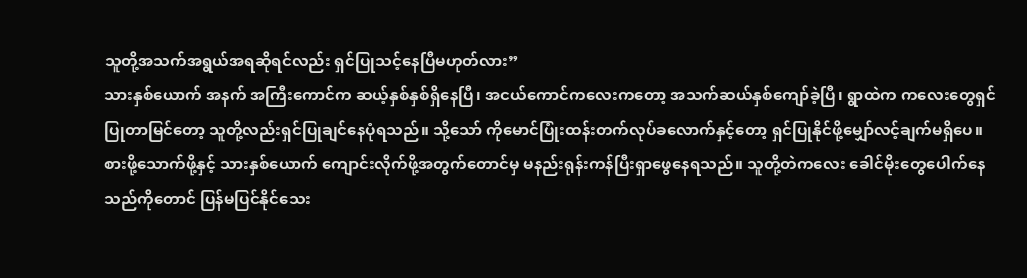သူတို့အသက်အရွယ်အရဆိုရင်လည်း ရှင်ပြုသင့်နေပြီမဟုတ်လား”
သားနှစ်ယောက် အနက် အကြီးကောင်က ဆယ့်နှစ်နှစ်ရှိနေပြီ၊ အငယ်ကောင်ကလေးကတော့ အသက်ဆယ်နှစ်ကျော်ခဲ့ပြီ၊ ရွာထဲက ကလေးတွေရှင်ပြုတာမြင်တော့ သူတို့လည်းရှင်ပြုချင်နေပုံရသည်။ သို့သော် ကိုမောင်ပြုံးထန်းတက်လုပ်ခလောက်နှင့်တော့ ရှင်ပြုနိုင်ဖို့မျှော်လင့်ချက်မရှိပေ။ စားဖို့သောက်ဖို့နှင့် သားနှစ်ယောက် ကျောင်းလိုက်ဖို့အတွက်တောင်မှ မနည်းရုန်းကန်ပြီးရှာဖွေနေရသည်။ သူတို့တဲကလေး ခေါင်မိုးတွေပေါက်နေသည်ကိုတောင် ပြန်မပြင်နိုင်သေး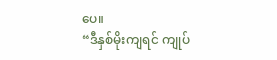ပေ။
“ဒီနှစ်မိုးကျရင် ကျုပ်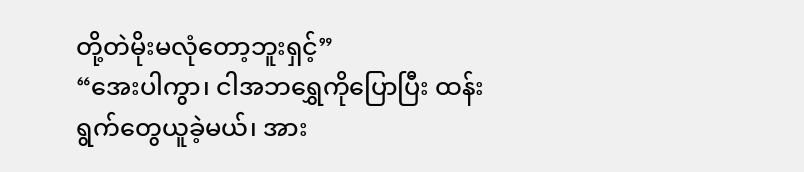တို့တဲမိုးမလုံတော့ဘူးရှင့်”
“အေးပါကွာ၊ ငါအဘရွှေကိုပြောပြီး ထန်းရွက်တွေယူခဲ့မယ်၊ အား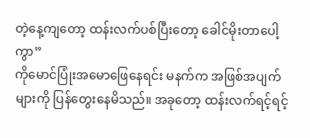တဲ့နေ့ကျတော့ ထန်းလက်ပစ်ပြီးတော့ ခေါင်မိုးတာပေါ့ကွာ”
ကိုမောင်ပြုံးအမောဖြေနေရင်း မနက်က အဖြစ်အပျက်များကို ပြန်တွေးနေမိသည်။ အခုတော့ ထန်းလက်ရင့်ရင့်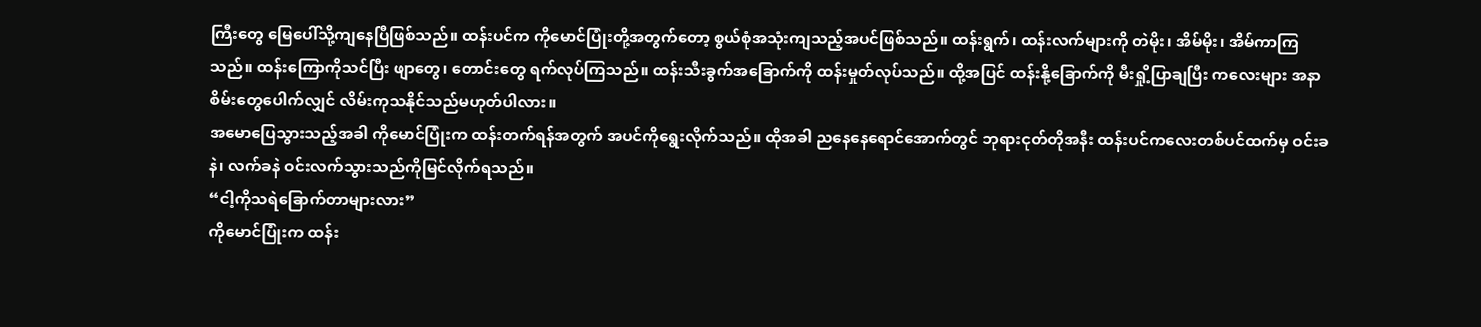ကြီးတွေ မြေပေါ်သို့ကျနေပြီဖြစ်သည်။ ထန်းပင်က ကိုမောင်ပြုံးတို့အတွက်တော့ စွယ်စုံအသုံးကျသည့်အပင်ဖြစ်သည်။ ထန်းရွက်၊ ထန်းလက်များကို တဲမိုး၊ အိမ်မိုး၊ အိမ်ကာကြသည်။ ထန်းကြောကိုသင်ပြီး ဖျာတွေ၊ တောင်းတွေ ရက်လုပ်ကြသည်။ ထန်းသီးခွက်အခြောက်ကို ထန်းမှုတ်လုပ်သည်။ ထို့အပြင် ထန်းနို့ခြောက်ကို မီးရှို့ပြာချပြီး ကလေးများ အနာစိမ်းတွေပေါက်လျှင် လိမ်းကုသနိုင်သည်မဟုတ်ပါလား။
အမောပြေသွားသည့်အခါ ကိုမောင်ပြုံးက ထန်းတက်ရန်အတွက် အပင်ကိုရွေးလိုက်သည်။ ထိုအခါ ညနေနေရောင်အောက်တွင် ဘုရားငုတ်တိုအနီး ထန်းပင်ကလေးတစ်ပင်ထက်မှ ဝင်းခနဲ၊ လက်ခနဲ ဝင်းလက်သွားသည်ကိုမြင်လိုက်ရသည်။
“ငါ့ကိုသရဲခြောက်တာများလား”
ကိုမောင်ပြုံးက ထန်း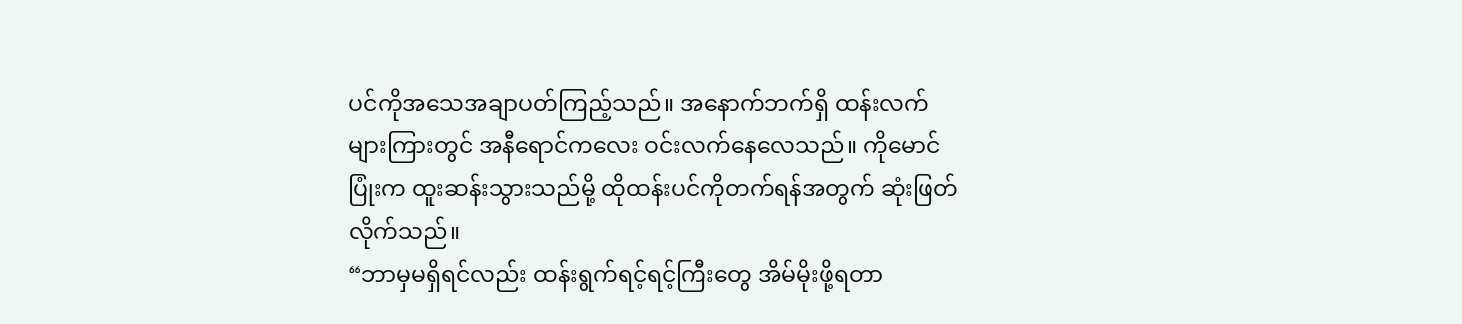ပင်ကိုအသေအချာပတ်ကြည့်သည်။ အနောက်ဘက်ရှိ ထန်းလက်များကြားတွင် အနီရောင်ကလေး ဝင်းလက်နေလေသည်။ ကိုမောင်ပြုံးက ထူးဆန်းသွားသည်မို့ ထိုထန်းပင်ကိုတက်ရန်အတွက် ဆုံးဖြတ်လိုက်သည်။
“ဘာမှမရှိရင်လည်း ထန်းရွက်ရင့်ရင့်ကြီးတွေ အိမ်မိုးဖို့ရတာ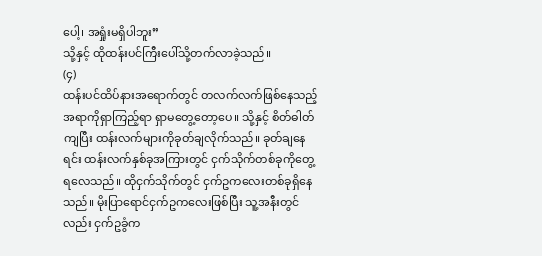ပေါ့၊ အရှုံးမရှိပါဘူး”
သို့နှင့် ထိုထန်းပင်ကြီးပေါ်သို့တက်လာခဲ့သည်။
(၄)
ထန်းပင်ထိပ်နားအရောက်တွင် တလက်လက်ဖြစ်နေသည့်အရာကိုရှာကြည့်ရာ ရှာမတွေ့တော့ပေ။ သို့နှင့် စိတ်ဓါတ်ကျပြီး ထန်းလက်များကိုခုတ်ချလိုက်သည်။ ခုတ်ချနေရင်း ထန်းလက်နှစ်ခုအကြားတွင် ငှက်သိုက်တစ်ခုကိုတွေ့ရလေသည်။ ထိုငှက်သိုက်တွင် ငှက်ဥကလေးတစ်ခုရှိနေသည်။ မိုးပြာရောင်ငှက်ဥကလေးဖြစ်ပြီး သူ့အနီးတွင်လည်း ငှက်ဥခွံက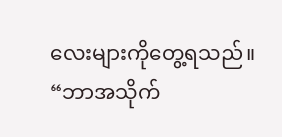လေးများကိုတွေ့ရသည်။
“ဘာအသိုက်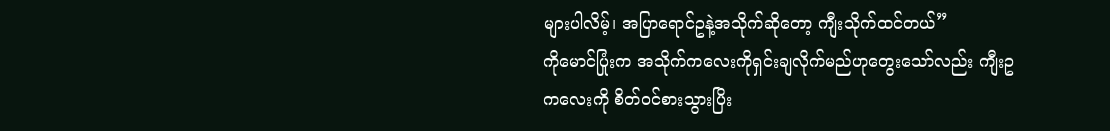များပါလိမ့်၊ အပြာရောင်ဥနဲ့အသိုက်ဆိုတော့ ကျီးသိုက်ထင်တယ်”
ကိုမောင်ပြုံးက အသိုက်ကလေးကိုရှင်းချလိုက်မည်ဟုတွေးသော်လည်း ကျီးဥကလေးကို စိတ်ဝင်စားသွားပြိး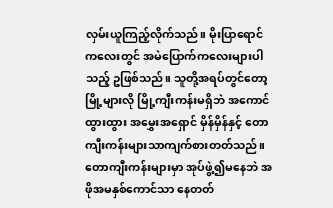လှမ်းယူကြည့်လိုက်သည်။ မိုးပြာရောင်ကလေးတွင် အမဲပြောက်ကလေးများပါသည့် ဥဖြစ်သည်။ သူတို့အရပ်တွင်တော့ မြို့များလို မြို့ကျီးကန်းမရှိဘဲ အကောင်ထွားထွား အမွှေးအရှောင် မှိန်မှိန်နှင့် တောကျီးကန်းများသာကျက်စားတတ်သည်။ တောကျီးကန်းများမှာ အုပ်ဖွဲ့၍မနေဘဲ အဖိုအမနှစ်ကောင်သာ နေတတ်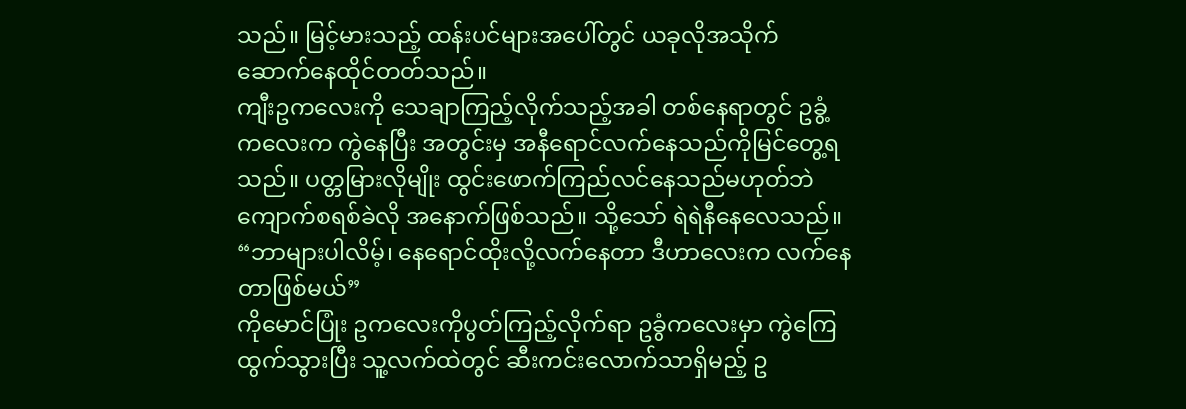သည်။ မြင့်မားသည့် ထန်းပင်များအပေါ်တွင် ယခုလိုအသိုက်ဆောက်နေထိုင်တတ်သည်။
ကျီးဥကလေးကို သေချာကြည့်လိုက်သည့်အခါ တစ်နေရာတွင် ဥခွံ့ကလေးက ကွဲနေပြီး အတွင်းမှ အနီရောင်လက်နေသည်ကိုမြင်တွေ့ရသည်။ ပတ္တမြားလိုမျိုး ထွင်းဖောက်ကြည်လင်နေသည်မဟုတ်ဘဲ ကျောက်စရစ်ခဲလို အနောက်ဖြစ်သည်။ သို့သော် ရဲရဲနီနေလေသည်။
“ဘာများပါလိမ့်၊ နေရောင်ထိုးလို့လက်နေတာ ဒီဟာလေးက လက်နေတာဖြစ်မယ်”
ကိုမောင်ပြုံး ဥကလေးကိုပွတ်ကြည့်လိုက်ရာ ဥခွံကလေးမှာ ကွဲကြေထွက်သွားပြီး သူ့လက်ထဲတွင် ဆီးကင်းလောက်သာရှိမည့် ဥ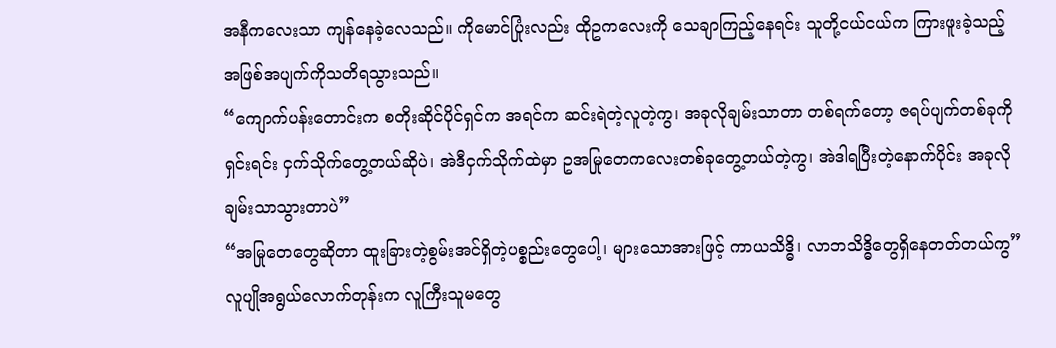အနီကလေးသာ ကျန်နေခဲ့လေသည်။ ကိုမောင်ပြုံးလည်း ထိုဥကလေးကို သေချာကြည့်နေရင်း သူတို့ငယ်ငယ်က ကြားဖူးခဲ့သည့် အဖြစ်အပျက်ကိုသတိရသွားသည်။
“ကျောက်ပန်းတောင်းက စတိုးဆိုင်ပိုင်ရှင်က အရင်က ဆင်းရဲတဲ့လူတဲ့ကွ၊ အခုလိုချမ်းသာတာ တစ်ရက်တော့ ဇရပ်ပျက်တစ်ခုကိုရှင်းရင်း ငှက်သိုက်တွေ့တယ်ဆိုပဲ၊ အဲဒီငှက်သိုက်ထဲမှာ ဥအမြုတေကလေးတစ်ခုတွေ့တယ်တဲ့ကွ၊ အဲဒါရပြီးတဲ့နောက်ပိုင်း အခုလိုချမ်းသာသွားတာပဲ”
“အမြုတေတွေဆိုတာ ထူးခြားတဲ့စွမ်းအင်ရှိတဲ့ပစ္စည်းတွေပေါ့၊ များသောအားဖြင့် ကာယသိဒ္ဓိ၊ လာဘသိဒ္ဓိတွေရှိနေတတ်တယ်ကွ”
လူပျိုအရွယ်လောက်တုန်းက လူကြီးသူမတွေ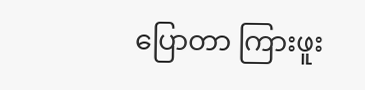ပြောတာ ကြားဖူး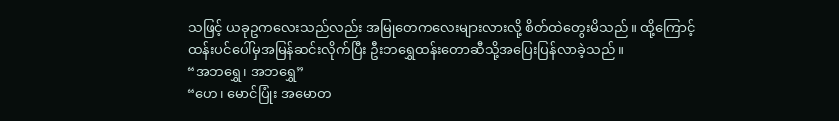သဖြင့် ယခုဥကလေးသည်လည်း အမြုတေကလေးများလားလို့ စိတ်ထဲတွေးမိသည်။ ထို့ကြောင့် ထန်းပင်ပေါ်မှအမြန်ဆင်းလိုက်ပြီး ဦးဘရွှေထန်းတောဆီသို့အပြေးပြန်လာခဲ့သည်။
“အဘရွှေ၊ အဘရွှေ”
“ဟေ၊ မောင်ပြုံး အမောတ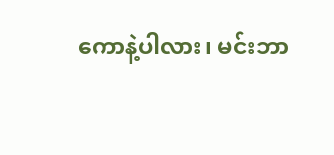ကောနဲ့ပါလား၊ မင်းဘာ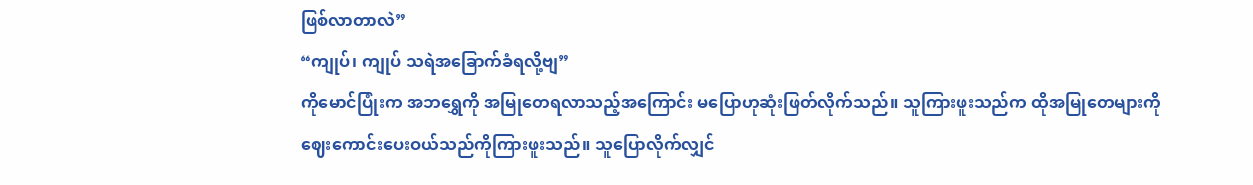ဖြစ်လာတာလဲ”
“ကျုပ်၊ ကျုပ် သရဲအခြောက်ခံရလို့ဗျ”
ကိုမောင်ပြုံးက အဘရွှေကို အမြုတေရလာသည့်အကြောင်း မပြောဟုဆုံးဖြတ်လိုက်သည်။ သူကြားဖူးသည်က ထိုအမြုတေများကို ဈေးကောင်းပေးဝယ်သည်ကိုကြားဖူးသည်။ သူပြောလိုက်လျှင်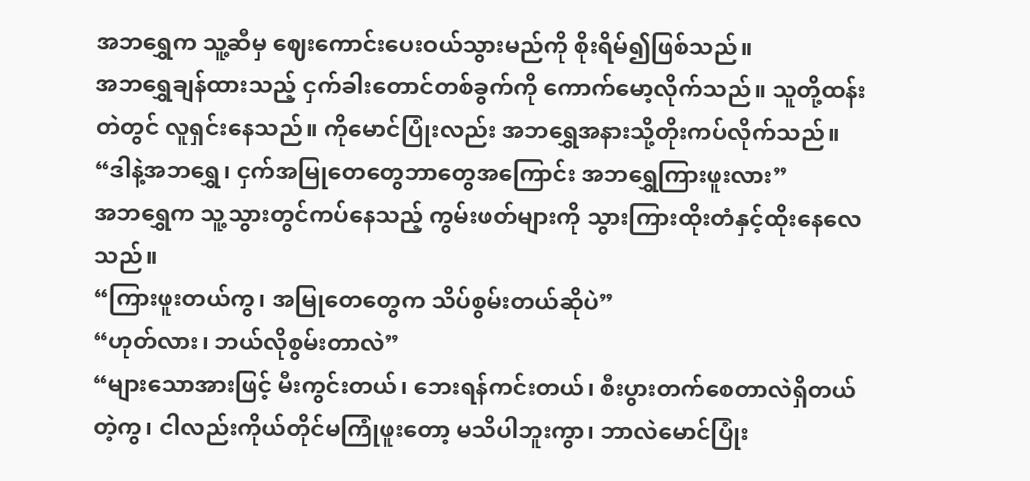အဘရွှေက သူ့ဆီမှ ဈေးကောင်းပေးဝယ်သွားမည်ကို စိုးရိမ်၍ဖြစ်သည်။
အဘရွှေချန်ထားသည့် ငှက်ခါးတောင်တစ်ခွက်ကို ကောက်မော့လိုက်သည်။ သူတို့ထန်းတဲတွင် လူရှင်းနေသည်။ ကိုမောင်ပြုံးလည်း အဘရွှေအနားသို့တိုးကပ်လိုက်သည်။
“ဒါနဲ့အဘရွှေ၊ ငှက်အမြုတေတွေဘာတွေအကြောင်း အဘရွှေကြားဖူးလား”
အဘရွှေက သူ့သွားတွင်ကပ်နေသည့် ကွမ်းဖတ်များကို သွားကြားထိုးတံနှင့်ထိုးနေလေသည်။
“ကြားဖူးတယ်ကွ၊ အမြုတေတွေက သိပ်စွမ်းတယ်ဆိုပဲ”
“ဟုတ်လား၊ ဘယ်လိုစွမ်းတာလဲ”
“များသောအားဖြင့် မီးကွင်းတယ်၊ ဘေးရန်ကင်းတယ်၊ စီးပွားတက်စေတာလဲရှိတယ်တဲ့ကွ၊ ငါလည်းကိုယ်တိုင်မကြုံဖူးတော့ မသိပါဘူးကွာ၊ ဘာလဲမောင်ပြုံး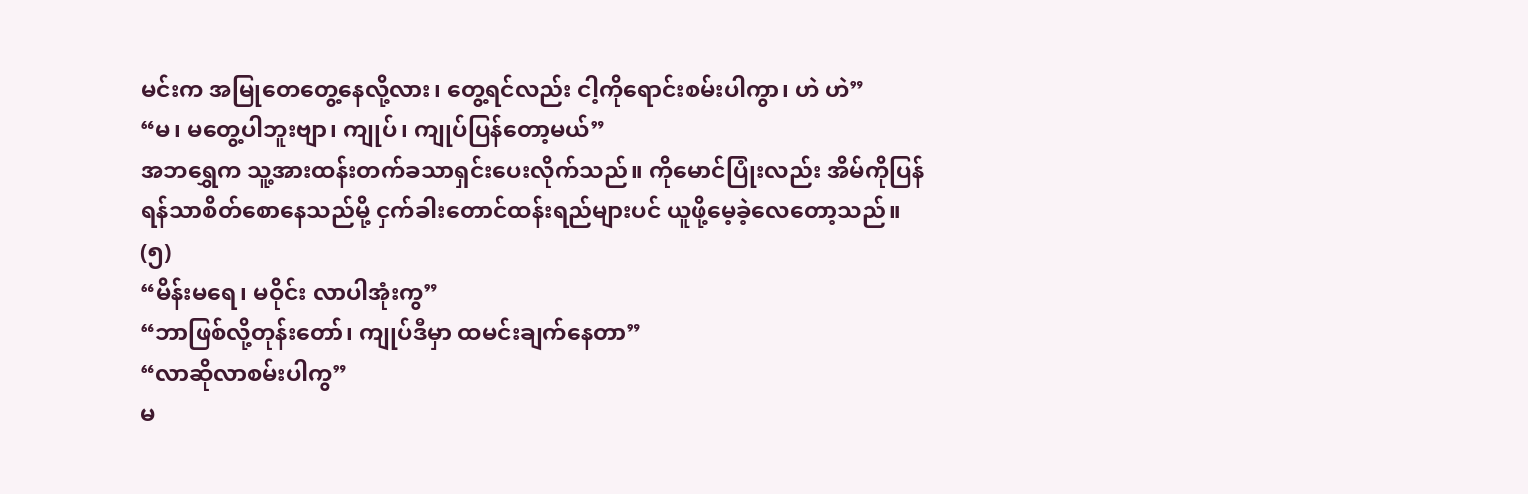မင်းက အမြုတေတွေ့နေလို့လား၊ တွေ့ရင်လည်း ငါ့ကိုရောင်းစမ်းပါကွာ၊ ဟဲ ဟဲ”
“မ၊ မတွေ့ပါဘူးဗျာ၊ ကျုပ်၊ ကျုပ်ပြန်တော့မယ်”
အဘရွှေက သူ့အားထန်းတက်ခသာရှင်းပေးလိုက်သည်။ ကိုမောင်ပြုံးလည်း အိမ်ကိုပြန်ရန်သာစိတ်စောနေသည်မို့ ငှက်ခါးတောင်ထန်းရည်များပင် ယူဖို့မေ့ခဲ့လေတော့သည်။
(၅)
“မိန်းမရေ၊ မဝိုင်း လာပါအုံးကွ”
“ဘာဖြစ်လို့တုန်းတော်၊ ကျုပ်ဒီမှာ ထမင်းချက်နေတာ”
“လာဆိုလာစမ်းပါကွ”
မ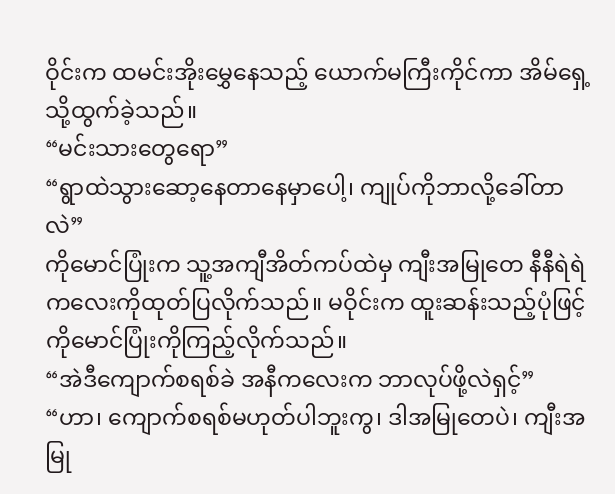ဝိုင်းက ထမင်းအိုးမွှေနေသည့် ယောက်မကြီးကိုင်ကာ အိမ်ရှေ့သို့ထွက်ခဲ့သည်။
“မင်းသားတွေရော”
“ရွာထဲသွားဆော့နေတာနေမှာပေါ့၊ ကျုပ်ကိုဘာလို့ခေါ်တာလဲ”
ကိုမောင်ပြုံးက သူ့အကျီအိတ်ကပ်ထဲမှ ကျီးအမြုတေ နီနီရဲရဲကလေးကိုထုတ်ပြလိုက်သည်။ မဝိုင်းက ထူးဆန်းသည့်ပုံဖြင့် ကိုမောင်ပြုံးကိုကြည့်လိုက်သည်။
“အဲဒီကျောက်စရစ်ခဲ အနီကလေးက ဘာလုပ်ဖို့လဲရှင့်”
“ဟာ၊ ကျောက်စရစ်မဟုတ်ပါဘူးကွ၊ ဒါအမြုတေပဲ၊ ကျီးအမြု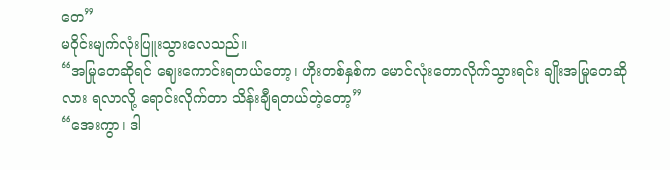တေ”
မဝိုင်းမျက်လုံးပြူးသွားလေသည်။
“အမြုတေဆိုရင် ဈေးကောင်းရတယ်တော့၊ ဟိုးတစ်နှစ်က မောင်လုံးတောလိုက်သွားရင်း ချိုးအမြုတေဆိုလား ရလာလို့ ရောင်းလိုက်တာ သိန်းချီရတယ်တဲ့တော့”
“အေးကွာ၊ ဒါ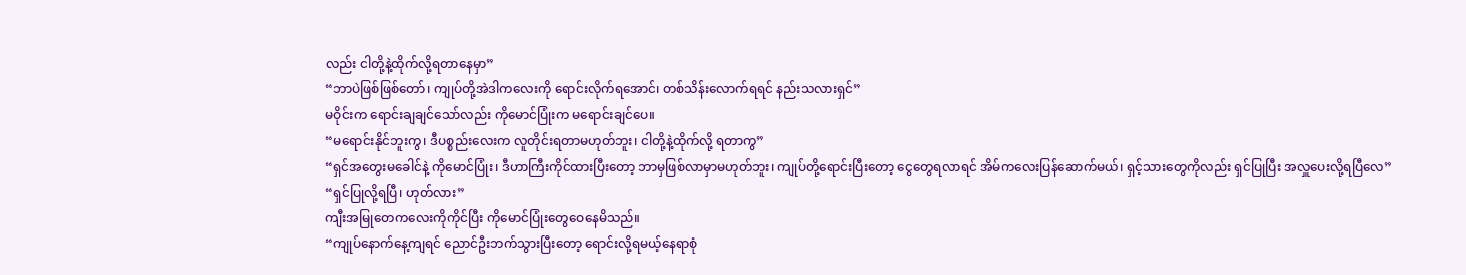လည်း ငါတို့နဲ့ထိုက်လို့ရတာနေမှာ”
“ဘာပဲဖြစ်ဖြစ်တော်၊ ကျုပ်တို့အဲဒါကလေးကို ရောင်းလိုက်ရအောင်၊ တစ်သိန်းလောက်ရရင် နည်းသလားရှင်”
မဝိုင်းက ရောင်းချချင်သော်လည်း ကိုမောင်ပြုံးက မရောင်းချင်ပေ။
“မရောင်းနိုင်ဘူးကွ၊ ဒီပစ္စည်းလေးက လူတိုင်းရတာမဟုတ်ဘူး၊ ငါတို့နဲ့ထိုက်လို့ ရတာကွ”
“ရှင်အတွေးမခေါင်နဲ့ ကိုမောင်ပြုံး၊ ဒီဟာကြီးကိုင်ထားပြီးတော့ ဘာမှဖြစ်လာမှာမဟုတ်ဘူး၊ ကျုပ်တို့ရောင်းပြီးတော့ ငွေတွေရလာရင် အိမ်ကလေးပြန်ဆောက်မယ်၊ ရှင့်သားတွေကိုလည်း ရှင်ပြုပြီး အလှူပေးလို့ရပြီလေ”
“ရှင်ပြုလို့ရပြီ၊ ဟုတ်လား”
ကျီးအမြုတေကလေးကိုကိုင်ပြီး ကိုမောင်ပြုံးတွေဝေနေမိသည်။
“ကျုပ်နောက်နေ့ကျရင် ညောင်ဦးဘက်သွားပြီးတော့ ရောင်းလို့ရမယ့်နေရာစုံ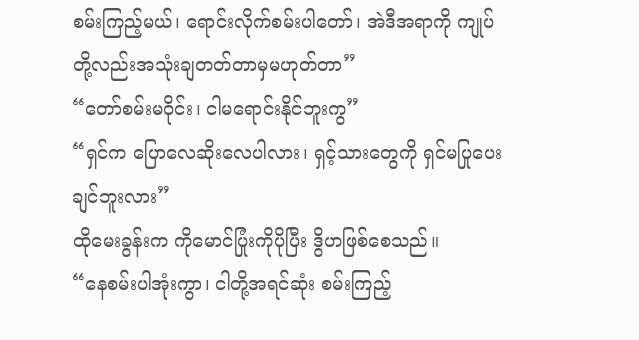စမ်းကြည့်မယ်၊ ရောင်းလိုက်စမ်းပါတော်၊ အဲဒီအရာကို ကျုပ်တို့လည်းအသုံးချတတ်တာမှမဟုတ်တာ”
“တော်စမ်းမဝိုင်း၊ ငါမရောင်းနိုင်ဘူးကွ”
“ရှင်က ပြောလေဆိုးလေပါလား၊ ရှင့်သားတွေကို ရှင်မပြုပေးချင်ဘူးလား”
ထိုမေးခွန်းက ကိုမောင်ပြုံးကိုပိုပြီး ဒွိဟဖြစ်စေသည်။
“နေစမ်းပါအုံးကွာ၊ ငါတို့အရင်ဆုံး စမ်းကြည့်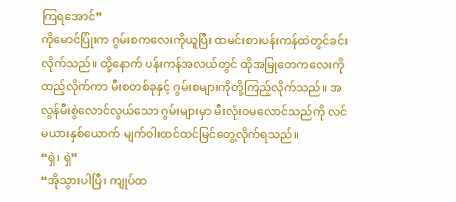ကြရအောင်”
ကိုမောင်ပြုံးက ဂွမ်းစကလေးကိုယူပြီး ထမင်းစားပန်းကန်ထဲတွင်ခင်းလိုက်သည်။ ထို့နောက် ပန်းကန်အလယ်တွင် ထိုအမြုတေကလေးကိုထည့်လိုက်ကာ မီးစတစ်ခုနှင့် ဂွမ်းစများကိုတို့ကြည့်လိုက်သည်။ အလွန်မီးစွဲလောင်လွယ်သော ဂွမ်းများမှာ မီးလုံးဝမလောင်သည်ကို လင်မယားနှစ်ယောက် မျက်ဝါးထင်ထင်မြင်တွေ့လိုက်ရသည်။
“ရှဲ၊ ရှဲ”
“အိုသွားပါပြီ၊ ကျုပ်ထ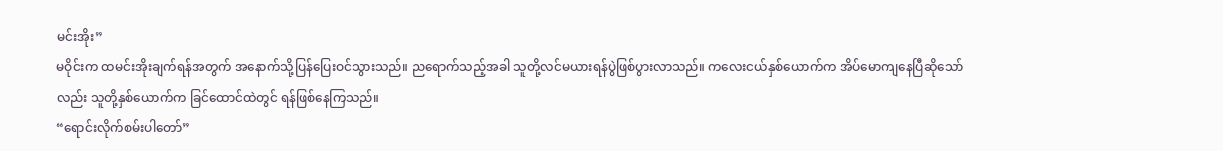မင်းအိုး”
မဝိုင်းက ထမင်းအိုးချက်ရန်အတွက် အနောက်သို့ပြန်ပြေးဝင်သွားသည်။ ညရောက်သည့်အခါ သူတို့လင်မယားရန်ပွဲဖြစ်ပွားလာသည်။ ကလေးငယ်နှစ်ယောက်က အိပ်မောကျနေပြီဆိုသော်လည်း သူတို့နှစ်ယောက်က ခြင်ထောင်ထဲတွင် ရန်ဖြစ်နေကြသည်။
“ရောင်းလိုက်စမ်းပါတော်”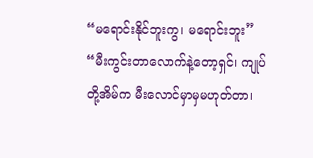“မရောင်းနိုင်ဘူးကွ၊ မရောင်းဘူး”
“မီးကွင်းတာလောက်နဲ့တော့ရှင်၊ ကျုပ်တို့အိမ်က မီးလောင်မှာမှမဟုတ်တာ၊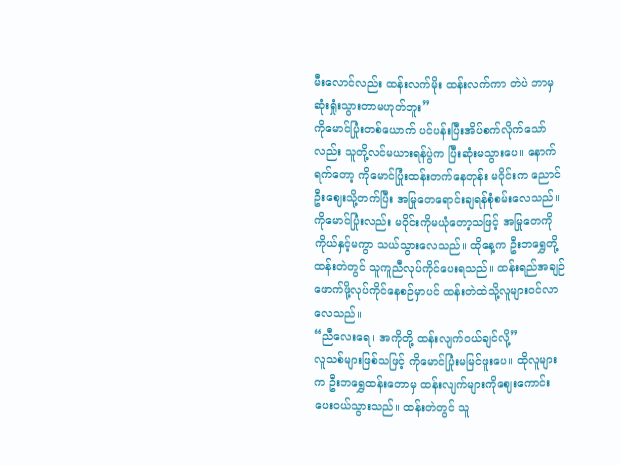မီးလောင်လည်း ထန်းလက်မိုး ထန်းလက်ကာ တဲပဲ ဘာမှဆုံးရှုံးသွားတာမဟုတ်ဘူး”
ကိုမောင်ပြုံးတစ်ယောက် ပင်ပန်းပြီးအိပ်စက်လိုက်သော်လည်း သူတို့လင်မယားရန်ပွဲက ပြီးဆုံးမသွားပေ။ နောက်ရက်တော့ ကိုမောင်ပြုံးထန်းတက်နေတုန်း မဝိုင်းက ညောင်ဦးဈေးသို့တက်ပြီး အမြုတေရောင်းချရန်စုံစမ်းလေသည်။ ကိုမောင်ပြုံးလည်း မဝိုင်းကိုမယုံတော့သဖြင့် အမြုတေကို ကိုယ်နှင့်မကွာ သယ်သွားလေသည်။ ထိုနေ့က ဦးဘရွှေတို့ ထန်းတဲတွင် သူကူညီလုပ်ကိုင်ပေးရသည်။ ထန်းရည်အချဉ်ဖောက်ဖို့လုပ်ကိုင်နေစဉ်မှာပင် ထန်းတဲထဲသို့လူများဝင်လာလေသည်။
“ညီလေးရေ၊ အကိုတို့ ထန်းလျက်ဝယ်ချင်လို့”
လူသစ်များဖြစ်သဖြင့် ကိုမောင်ပြုံးမမြင်ဖူးပေ။ ထိုလူများက ဦးဘရွှေထန်းတောမှ ထန်းလျက်များကိုဈေးကောင်းပေးဝယ်သွားသည်။ ထန်းတဲတွင် သူ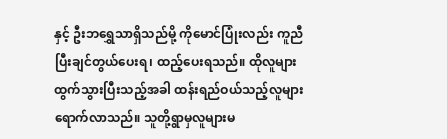နှင့် ဦးဘရွှေသာရှိသည်မို့ ကိုမောင်ပြုံးလည်း ကူညီပြီးချင်တွယ်ပေးရ၊ ထည့်ပေးရသည်။ ထိုလူများထွက်သွားပြီးသည့်အခါ ထန်းရည်ဝယ်သည့်လူများရောက်လာသည်။ သူတို့ရွာမှလူများမ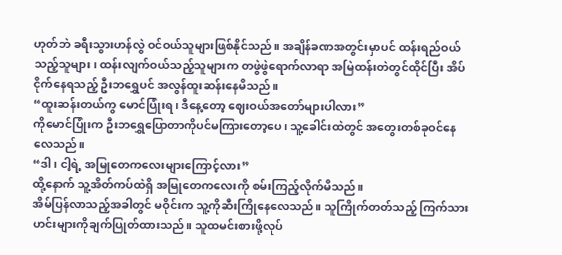ဟုတ်ဘဲ ခရီးသွားဟန်လွဲ ဝင်ဝယ်သူများဖြစ်နိုင်သည်။ အချိန်ခဏအတွင်းမှာပင် ထန်းရည်ဝယ်သည့်သူများ၊ ထန်းလျက်ဝယ်သည့်သူများက တဖွဲဖွဲရောက်လာရာ အမြဲထန်းတဲတွင်ထိုင်ပြီး အိပ်ငိုက်နေရသည့် ဦးဘရွှေပင် အလွန်ထူးဆန်းနေမိသည်။
“ထူးဆန်းတယ်ကွ မောင်ပြုံးရ၊ ဒီနေ့တော့ ဈေးဝယ်အတော်များပါလား”
ကိုမောင်ပြုံးက ဦးဘရွှေပြောတာကိုပင်မကြားတော့ပေ၊ သူ့ခေါင်းထဲတွင် အတွေးတစ်ခုဝင်နေလေသည်။
“ဒါ၊ ငါ့ရဲ့ အမြုတေကလေးများကြောင့်လား”
ထို့နောက် သူ့အိတ်ကပ်ထဲရှိ အမြုတေကလေးကို စမ်းကြည့်လိုက်မိသည်။
အိမ်ပြန်လာသည့်အခါတွင် မဝိုင်းက သူ့ကိုဆီးကြိုနေလေသည်။ သူကြိုက်တတ်သည့် ကြက်သားဟင်းများကိုချက်ပြုတ်ထားသည်။ သူထမင်းစားဖို့လုပ်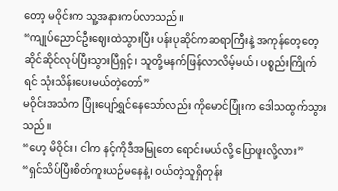တော့ မဝိုင်းက သူ့အနားကပ်လာသည်။
“ကျုပ်ညောင်ဦးဈေးထဲသွားပြီး ပန်းပုဆိုင်ကဆရာကြီးနဲ့ အကုန်တေ့တေ့ဆိုင်ဆိုင်လုပ်ပြီးသွားပြီရှင့်၊ သူတို့မနက်ဖြန်လာလိမ့်မယ်၊ ပစ္စည်းကြိုက်ရင် သုံးသိန်းပေးမယ်တဲ့တော်”
မဝိုင်းအသံက ပြုံးပျော်ရွှင်နေသော်လည်း ကိုမောင်ပြုံးက ဒေါသထွက်သွားသည်။
“ဟေ့ မိဝိုင်း၊ ငါက နင့်ကိုဒီအမြုတေ ရောင်းမယ်လို့ ပြောဖူးလို့လား”
“ရှင်သိပ်ပြီးစိတ်ကူးယဉ်မနေနဲ့၊ ဝယ်တဲ့သူရှိတုန်း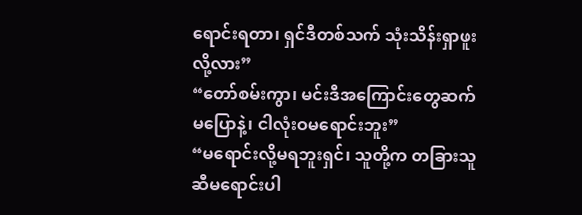ရောင်းရတာ၊ ရှင်ဒီတစ်သက် သုံးသိန်းရှာဖူးလို့လား”
“တော်စမ်းကွာ၊ မင်းဒီအကြောင်းတွေဆက်မပြောနဲ့၊ ငါလုံးဝမရောင်းဘူး”
“မရောင်းလို့မရဘူးရှင်၊ သူတို့က တခြားသူဆီမရောင်းပါ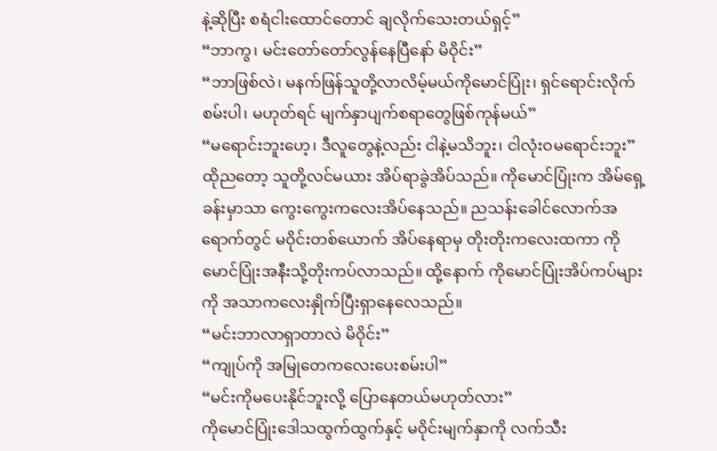နဲ့ဆိုပြီး စရံငါးထောင်တောင် ချလိုက်သေးတယ်ရှင့်”
“ဘာကွ၊ မင်းတော်တော်လွန်နေပြီနော် မိဝိုင်း”
“ဘာဖြစ်လဲ၊ မနက်ဖြန်သူတို့လာလိမ့်မယ်ကိုမောင်ပြုံး၊ ရှင်ရောင်းလိုက်စမ်းပါ၊ မဟုတ်ရင် မျက်နှာပျက်စရာတွေဖြစ်ကုန်မယ်”
“မရောင်းဘူးဟေ့၊ ဒီလူတွေနဲ့လည်း ငါနဲ့မသိဘူး၊ ငါလုံးဝမရောင်းဘူး”
ထိုညတော့ သူတို့လင်မယား အိပ်ရာခွဲအိပ်သည်။ ကိုမောင်ပြုံးက အိမ်ရှေ့ခန်းမှာသာ ကွေးကွေးကလေးအိပ်နေသည်။ ညသန်းခေါင်လောက်အရောက်တွင် မဝိုင်းတစ်ယောက် အိပ်နေရာမှ တိုးတိုးကလေးထကာ ကိုမောင်ပြုံးအနီးသို့တိုးကပ်လာသည်။ ထို့နောက် ကိုမောင်ပြုံးအိပ်ကပ်များကို အသာကလေးနှိုက်ပြီးရှာနေလေသည်။
“မင်းဘာလာရှာတာလဲ မိဝိုင်း”
“ကျုပ်ကို အမြုတေကလေးပေးစမ်းပါ”
“မင်းကိုမပေးနိုင်ဘူးလို့ ပြောနေတယ်မဟုတ်လား”
ကိုမောင်ပြုံးဒေါသထွက်ထွက်နှင့် မဝိုင်းမျက်နှာကို လက်သီး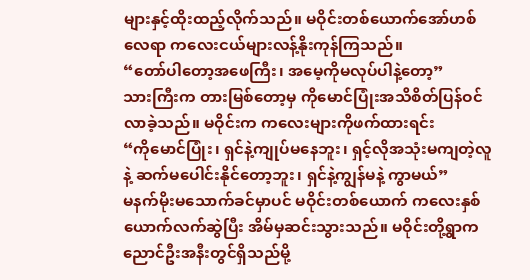များနှင့်ထိုးထည့်လိုက်သည်။ မဝိုင်းတစ်ယောက်အော်ဟစ်လေရာ ကလေးငယ်များလန့်နိုးကုန်ကြသည်။
“တော်ပါတော့အဖေကြီး၊ အမေ့ကိုမလုပ်ပါနဲ့တော့”
သားကြီးက တားမြစ်တော့မှ ကိုမောင်ပြုံးအသိစိတ်ပြန်ဝင်လာခဲ့သည်။ မဝိုင်းက ကလေးများကိုဖက်ထားရင်း
“ကိုမောင်ပြုံး၊ ရှင်နဲ့ကျုပ်မနေဘူး၊ ရှင့်လိုအသုံးမကျတဲ့လူနဲ့ ဆက်မပေါင်းနိုင်တော့ဘူး၊ ရှင်နဲ့ကျွန်မနဲ့ ကွာမယ်”
မနက်မိုးမသောက်ခင်မှာပင် မဝိုင်းတစ်ယောက် ကလေးနှစ်ယောက်လက်ဆွဲပြီး အိမ်မှဆင်းသွားသည်။ မဝိုင်းတို့ရွာက ညောင်ဦးအနီးတွင်ရှိသည်မို့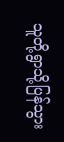သူတို့ရွာသို့ပြန်သွား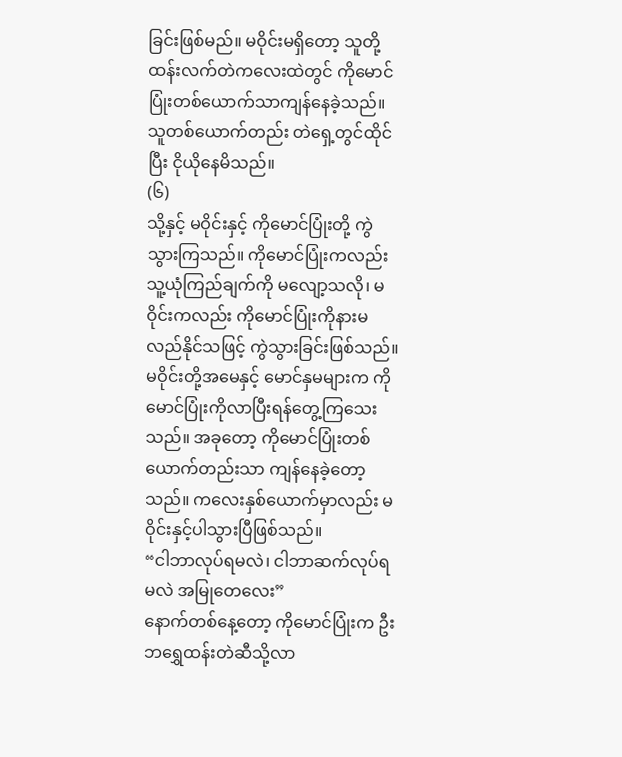ခြင်းဖြစ်မည်။ မဝိုင်းမရှိတော့ သူတို့ထန်းလက်တဲကလေးထဲတွင် ကိုမောင်ပြုံးတစ်ယောက်သာကျန်နေခဲ့သည်။ သူတစ်ယောက်တည်း တဲရှေ့တွင်ထိုင်ပြီး ငိုယိုနေမိသည်။
(၆)
သို့နှင့် မဝိုင်းနှင့် ကိုမောင်ပြုံးတို့ ကွဲသွားကြသည်။ ကိုမောင်ပြုံးကလည်း သူ့ယုံကြည်ချက်ကို မလျော့သလို၊ မဝိုင်းကလည်း ကိုမောင်ပြုံးကိုနားမလည်နိုင်သဖြင့် ကွဲသွားခြင်းဖြစ်သည်။ မဝိုင်းတို့အမေနှင့် မောင်နှမများက ကိုမောင်ပြုံးကိုလာပြီးရန်တွေ့ကြသေးသည်။ အခုတော့ ကိုမောင်ပြုံးတစ်ယောက်တည်းသာ ကျန်နေခဲ့တော့သည်။ ကလေးနှစ်ယောက်မှာလည်း မဝိုင်းနှင့်ပါသွားပြီဖြစ်သည်။
“ငါဘာလုပ်ရမလဲ၊ ငါဘာဆက်လုပ်ရမလဲ အမြုတေလေး”
နောက်တစ်နေ့တော့ ကိုမောင်ပြုံးက ဦးဘရွှေထန်းတဲဆီသို့လာ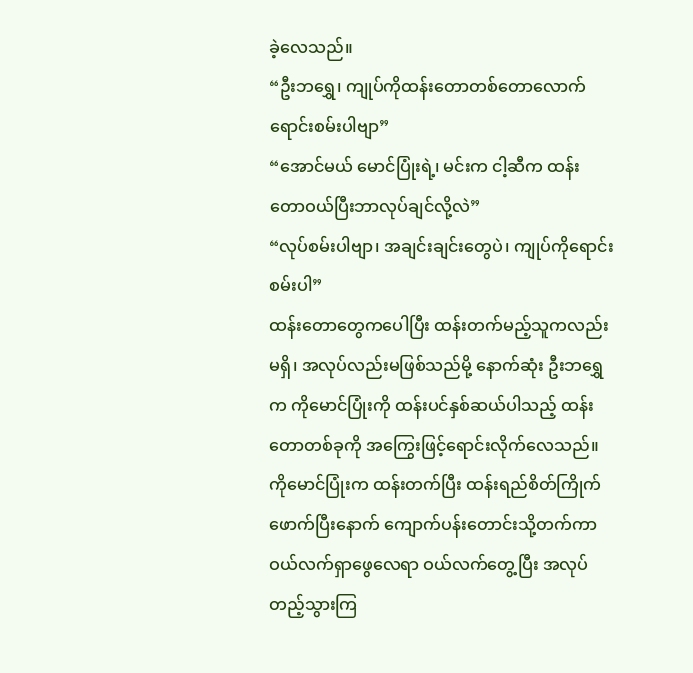ခဲ့လေသည်။
“ဦးဘရွှေ၊ ကျုပ်ကိုထန်းတောတစ်တောလောက် ရောင်းစမ်းပါဗျာ”
“အောင်မယ် မောင်ပြုံးရဲ့၊ မင်းက ငါ့ဆီက ထန်းတောဝယ်ပြီးဘာလုပ်ချင်လို့လဲ”
“လုပ်စမ်းပါဗျာ၊ အချင်းချင်းတွေပဲ၊ ကျုပ်ကိုရောင်းစမ်းပါ”
ထန်းတောတွေကပေါပြီး ထန်းတက်မည့်သူကလည်းမရှိ၊ အလုပ်လည်းမဖြစ်သည်မို့ နောက်ဆုံး ဦးဘရွှေက ကိုမောင်ပြုံးကို ထန်းပင်နှစ်ဆယ်ပါသည့် ထန်းတောတစ်ခုကို အကြွေးဖြင့်ရောင်းလိုက်လေသည်။ ကိုမောင်ပြုံးက ထန်းတက်ပြီး ထန်းရည်စိတ်ကြိုက်ဖောက်ပြီးနောက် ကျောက်ပန်းတောင်းသို့တက်ကာ ဝယ်လက်ရှာဖွေလေရာ ဝယ်လက်တွေ့ပြီး အလုပ်တည့်သွားကြ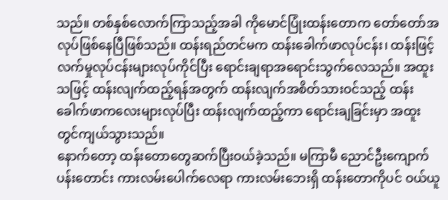သည်။ တစ်နှစ်လောက်ကြာသည့်အခါ ကိုမောင်ပြုံးထန်းတောက တော်တော်အလုပ်ဖြစ်နေပြီဖြစ်သည်။ ထန်းရည်တင်မက ထန်းခေါက်ဖာလုပ်ငန်း၊ ထန်းဖြင့် လက်မှုလုပ်ငန်းများလုပ်ကိုင်ပြီး ရောင်းချရာအရောင်းသွက်လေသည်။ အထူးသဖြင့် ထန်းလျက်ထည့်ရန်အတွက် ထန်းလျက်အစိတ်သားဝင်သည့် ထန်းခေါက်ဖာကလေးများလုပ်ပြီး ထန်းလျက်ထည့်ကာ ရောင်းချခြင်းမှာ အထူးတွင်ကျယ်သွားသည်။
နောက်တော့ ထန်းတောတွေဆက်ပြီးဝယ်ခဲ့သည်။ မကြာမီ ညောင်ဦးကျောက်ပန်းတောင်း ကားလမ်းပေါက်လေရာ ကားလမ်းဘေးရှိ ထန်းတောကိုပင် ဝယ်ယူ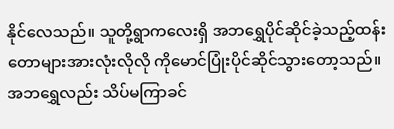နိုင်လေသည်။ သူတို့ရွာကလေးရှိ အဘရွှေပိုင်ဆိုင်ခဲ့သည့်ထန်းတောများအားလုံးလိုလို ကိုမောင်ပြုံးပိုင်ဆိုင်သွားတော့သည်။ အဘရွှေလည်း သိပ်မကြာခင်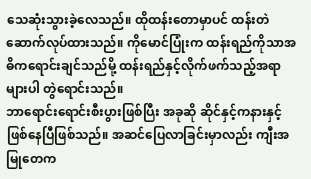သေဆုံးသွားခဲ့လေသည်။ ထိုထန်းတောမှာပင် ထန်းတဲဆောက်လုပ်ထားသည်။ ကိုမောင်ပြုံးက ထန်းရည်ကိုသာအဓိကရောင်းချင်သည်မို့ ထန်းရည်နှင့်လိုက်ဖက်သည့်အရာများပါ တွဲရောင်းသည်။
ဘာရောင်းရောင်းစီးပွားဖြစ်ပြီး အခုဆို ဆိုင်နှင့်ကနားနှင့်ဖြစ်နေပြီဖြစ်သည်။ အဆင်ပြေလာခြင်းမှာလည်း ကျီးအမြုတေက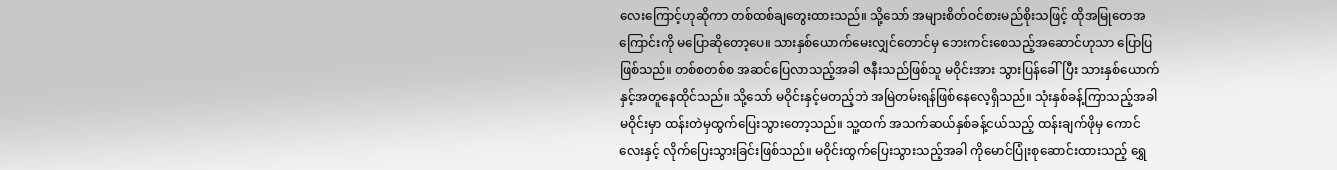လေးကြောင့်ဟုဆိုကာ တစ်ထစ်ချတွေးထားသည်။ သို့သော် အများစိတ်ဝင်စားမည်စိုးသဖြင့် ထိုအမြုတေအကြောင်းကို မပြောဆိုတော့ပေ။ သားနှစ်ယောက်မေးလျှင်တောင်မှ ဘေးကင်းစေသည့်အဆောင်ဟုသာ ပြောပြဖြစ်သည်။ တစ်စတစ်စ အဆင်ပြေလာသည့်အခါ ဇနီးသည်ဖြစ်သူ မဝိုင်းအား သွားပြန်ခေါ်ပြီး သားနှစ်ယောက်နှင့်အတူနေထိုင်သည်။ သို့သော် မဝိုင်းနှင့်မတည့်ဘဲ အမြဲတမ်းရန်ဖြစ်နေလေ့ရှိသည်။ သုံးနှစ်ခန့်ကြာသည့်အခါ မဝိုင်းမှာ ထန်းတဲမှထွက်ပြေးသွားတော့သည်။ သူ့ထက် အသက်ဆယ်နှစ်ခန့်ငယ်သည့် ထန်းချက်ဖိုမှ ကောင်လေးနှင့် လိုက်ပြေးသွားခြင်းဖြစ်သည်။ မဝိုင်းထွက်ပြေးသွားသည့်အခါ ကိုမောင်ပြုံးစုဆောင်းထားသည့် ရွှေ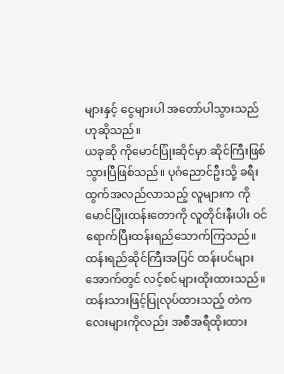များနှင့် ငွေများပါ အတော်ပါသွားသည်ဟုဆိုသည်။
ယခုဆို ကိုမောင်ပြုံးဆိုင်မှာ ဆိုင်ကြီးဖြစ်သွားပြီဖြစ်သည်။ ပုဂံညောင်ဦးသို့ ခရီးထွက်အလည်လာသည့် လူများက ကိုမောင်ပြုံးထန်းတောကို လူတိုင်းနီးပါး ဝင်ရောက်ပြီးထန်းရည်သောက်ကြသည်။ ထန်းရည်ဆိုင်ကြီးအပြင် ထန်းပင်များအောက်တွင် လင့်စင်များထိုးထားသည်။ ထန်းသားဖြင့်ပြုလုပ်ထားသည့် တဲကလေးများကိုလည်း အစီအရီထိုးထား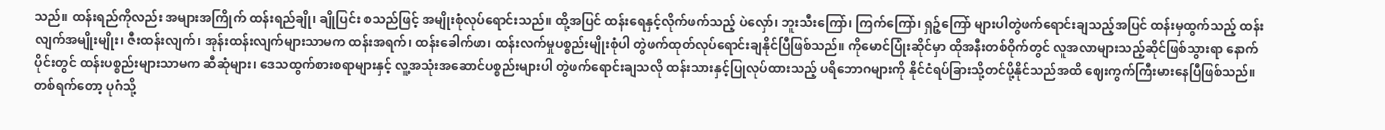သည်။ ထန်းရည်ကိုလည်း အများအကြိုက် ထန်းရည်ချို၊ ချိုပြင်း စသည်ဖြင့် အမျိုးစုံလုပ်ရောင်းသည်။ ထို့အပြင် ထန်းရေနှင့်လိုက်ဖက်သည့် ပဲလှော်၊ ဘူးသီးကြော်၊ ကြက်ကြော်၊ ရှဉ့်ကြော် များပါတွဲဖက်ရောင်းချသည့်အပြင် ထန်းမှထွက်သည့် ထန်းလျက်အမျိုးမျိုး၊ ဇီးထန်းလျက်၊ အုန်းထန်းလျက်များသာမက ထန်းအရက်၊ ထန်းခေါက်ဖာ၊ ထန်းလက်မှုပစ္စည်းမျိုးစုံပါ တွဲဖက်ထုတ်လုပ်ရောင်းချနိုင်ပြီဖြစ်သည်။ ကိုမောင်ပြုံးဆိုင်မှာ ထိုအနီးတစ်ဝိုက်တွင် လူအလာများသည့်ဆိုင်ဖြစ်သွားရာ နောက်ပိုင်းတွင် ထန်းပစ္စည်းများသာမက ဆီဆုံများ၊ ဒေသထွက်စားစရာများနှင့် လူ့အသုံးအဆောင်ပစ္စည်းများပါ တွဲဖက်ရောင်းချသလို ထန်းသားနှင့်ပြုလုပ်ထားသည့် ပရိဘောဂများကို နိုင်ငံရပ်ခြားသို့တင်ပို့နိုင်သည်အထိ ဈေးကွက်ကြီးမားနေပြီဖြစ်သည်။
တစ်ရက်တော့ ပုဂံသို့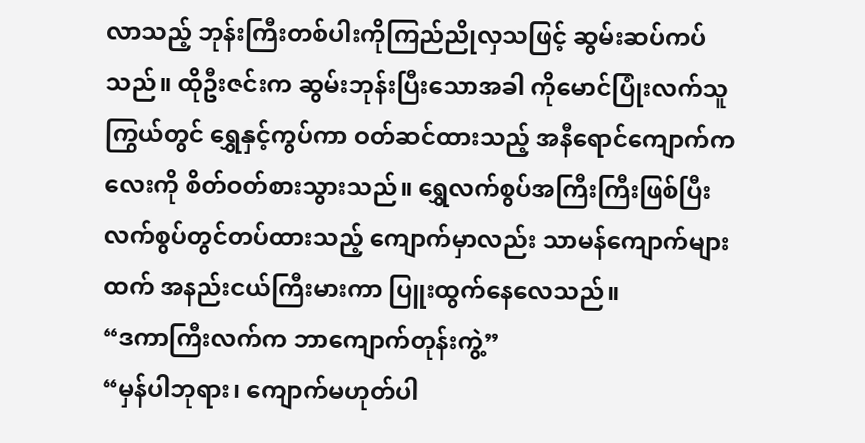လာသည့် ဘုန်းကြီးတစ်ပါးကိုကြည်ညိုလှသဖြင့် ဆွမ်းဆပ်ကပ်သည်။ ထိုဦးဇင်းက ဆွမ်းဘုန်းပြီးသောအခါ ကိုမောင်ပြုံးလက်သူကြွယ်တွင် ရွှေနှင့်ကွပ်ကာ ဝတ်ဆင်ထားသည့် အနီရောင်ကျောက်ကလေးကို စိတ်ဝတ်စားသွားသည်။ ရွှေလက်စွပ်အကြီးကြီးဖြစ်ပြီး လက်စွပ်တွင်တပ်ထားသည့် ကျောက်မှာလည်း သာမန်ကျောက်များထက် အနည်းငယ်ကြီးမားကာ ပြူးထွက်နေလေသည်။
“ဒကာကြီးလက်က ဘာကျောက်တုန်းကွဲ့”
“မှန်ပါဘုရား၊ ကျောက်မဟုတ်ပါ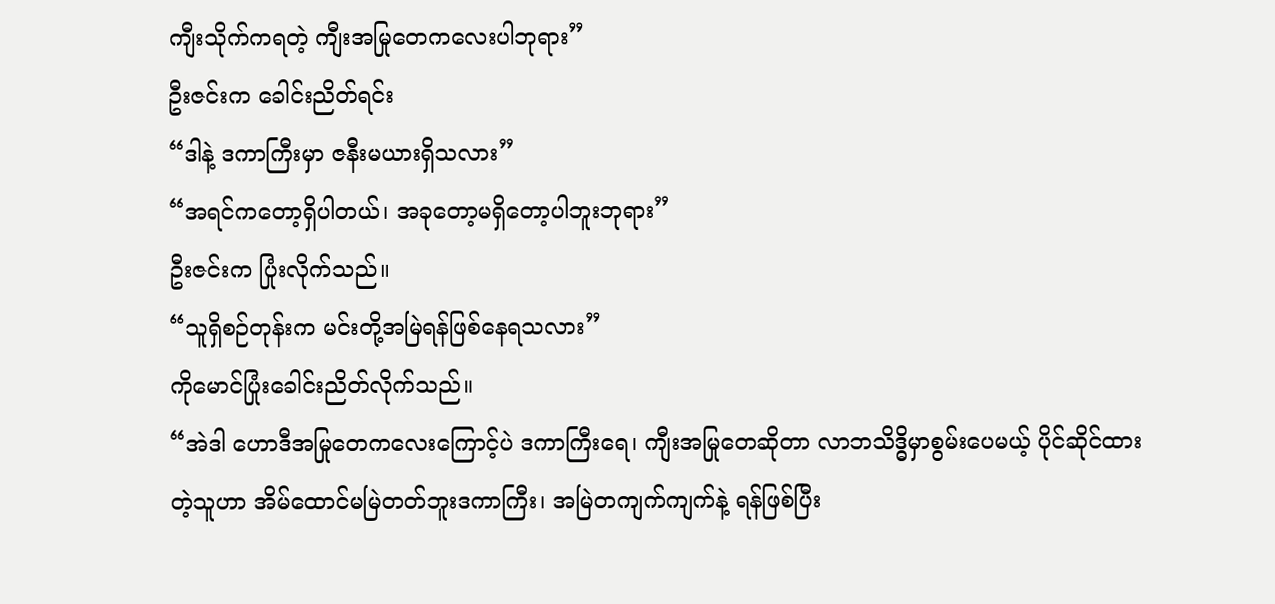ကျီးသိုက်ကရတဲ့ ကျီးအမြုတေကလေးပါဘုရား”
ဦးဇင်းက ခေါင်းညိတ်ရင်း
“ဒါနဲ့ ဒကာကြီးမှာ ဇနီးမယားရှိသလား”
“အရင်ကတော့ရှိပါတယ်၊ အခုတော့မရှိတော့ပါဘူးဘုရား”
ဦးဇင်းက ပြုံးလိုက်သည်။
“သူရှိစဉ်တုန်းက မင်းတို့အမြဲရန်ဖြစ်နေရသလား”
ကိုမောင်ပြုံးခေါင်းညိတ်လိုက်သည်။
“အဲဒါ ဟောဒီအမြုတေကလေးကြောင့်ပဲ ဒကာကြီးရေ၊ ကျီးအမြုတေဆိုတာ လာဘသိဒ္ဓိမှာစွမ်းပေမယ့် ပိုင်ဆိုင်ထားတဲ့သူဟာ အိမ်ထောင်မမြဲတတ်ဘူးဒကာကြီး၊ အမြဲတကျက်ကျက်နဲ့ ရန်ဖြစ်ပြီး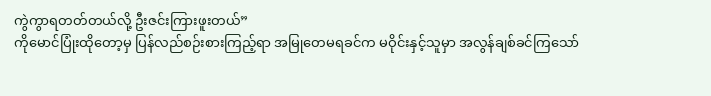ကွဲကွာရတတ်တယ်လို့ ဦးဇင်းကြားဖူးတယ်”
ကိုမောင်ပြုံးထိုတော့မှ ပြန်လည်စဉ်းစားကြည့်ရာ အမြုတေမရခင်က မဝိုင်းနှင့်သူမှာ အလွန်ချစ်ခင်ကြသော်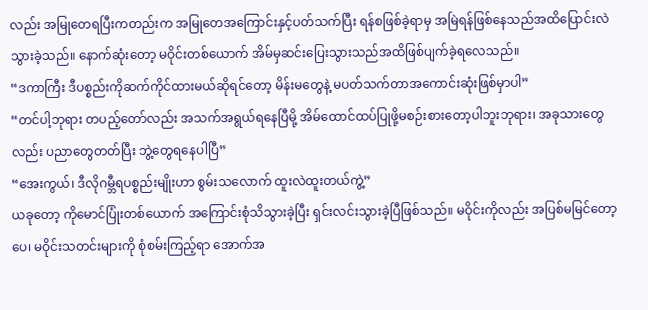လည်း အမြုတေရပြီးကတည်းက အမြုတေအကြောင်းနှင့်ပတ်သက်ပြီး ရန်စဖြစ်ခဲ့ရာမှ အမြဲရန်ဖြစ်နေသည်အထိပြောင်းလဲသွားခဲ့သည်။ နောက်ဆုံးတော့ မဝိုင်းတစ်ယောက် အိမ်မှဆင်းပြေးသွားသည်အထိဖြစ်ပျက်ခဲ့ရလေသည်။
“ဒကာကြီး ဒီပစ္စည်းကိုဆက်ကိုင်ထားမယ်ဆိုရင်တော့ မိန်းမတွေနဲ့ မပတ်သက်တာအကောင်းဆုံးဖြစ်မှာပါ”
“တင်ပါ့ဘုရား တပည့်တော်လည်း အသက်အရွယ်ရနေပြီမို့ အိမ်ထောင်ထပ်ပြုဖို့မစဉ်းစားတော့ပါဘူးဘုရား၊ အခုသားတွေလည်း ပညာတွေတတ်ပြီး ဘွဲ့တွေရနေပါပြီ”
“အေးကွယ်၊ ဒီလိုဂမ္ဘီရပစ္စည်းမျိုးဟာ စွမ်းသလောက် ထူးလဲထူးတယ်ကွဲ့”
ယခုတော့ ကိုမောင်ပြုံးတစ်ယောက် အကြောင်းစုံသိသွားခဲ့ပြီး ရှင်းလင်းသွားခဲ့ပြီဖြစ်သည်။ မဝိုင်းကိုလည်း အပြစ်မမြင်တော့ပေ၊ မဝိုင်းသတင်းများကို စုံစမ်းကြည့်ရာ အောက်အ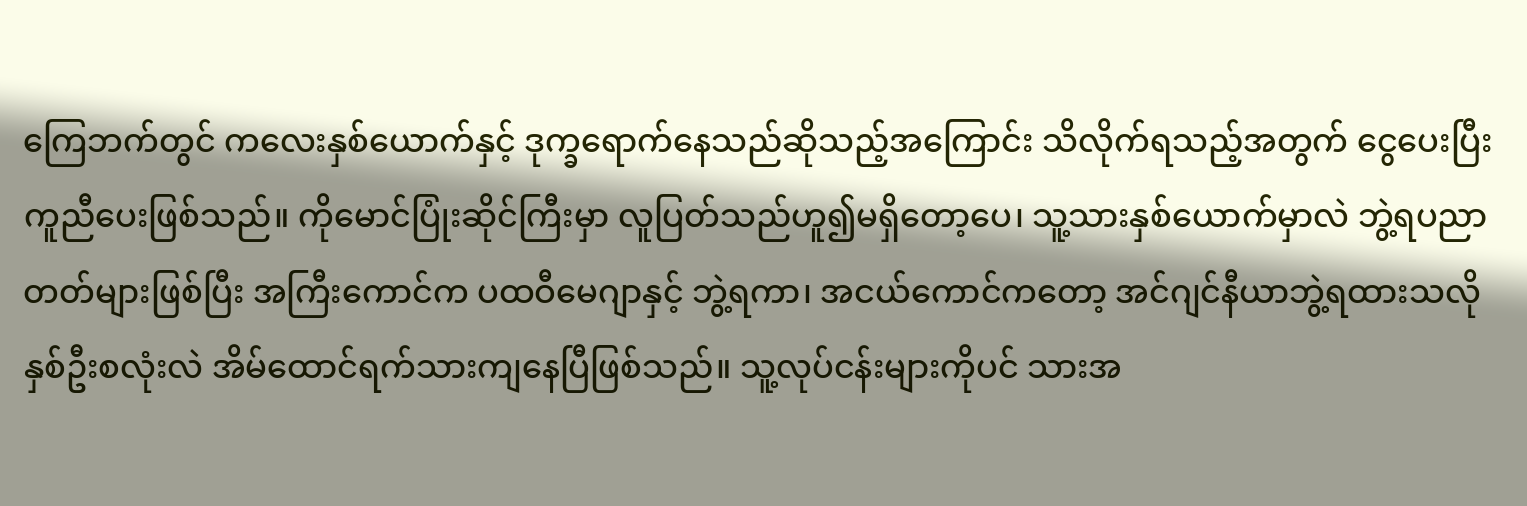ကြေဘက်တွင် ကလေးနှစ်ယောက်နှင့် ဒုက္ခရောက်နေသည်ဆိုသည့်အကြောင်း သိလိုက်ရသည့်အတွက် ငွေပေးပြီး ကူညီပေးဖြစ်သည်။ ကိုမောင်ပြုံးဆိုင်ကြီးမှာ လူပြတ်သည်ဟူ၍မရှိတော့ပေ၊ သူ့သားနှစ်ယောက်မှာလဲ ဘွဲ့ရပညာတတ်များဖြစ်ပြီး အကြီးကောင်က ပထဝီမေဂျာနှင့် ဘွဲ့ရကာ၊ အငယ်ကောင်ကတော့ အင်ဂျင်နီယာဘွဲ့ရထားသလို နှစ်ဦးစလုံးလဲ အိမ်ထောင်ရက်သားကျနေပြီဖြစ်သည်။ သူ့လုပ်ငန်းများကိုပင် သားအ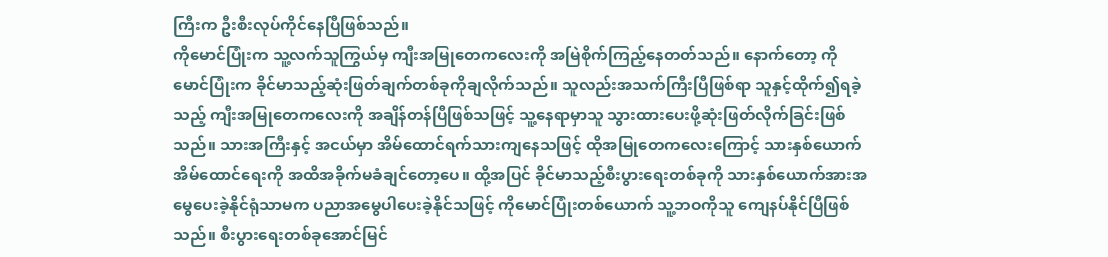ကြီးက ဦးစီးလုပ်ကိုင်နေပြီဖြစ်သည်။
ကိုမောင်ပြုံးက သူ့လက်သူကြွယ်မှ ကျီးအမြုတေကလေးကို အမြဲစိုက်ကြည့်နေတတ်သည်။ နောက်တော့ ကိုမောင်ပြုံးက ခိုင်မာသည့်ဆုံးဖြတ်ချက်တစ်ခုကိုချလိုက်သည်။ သူလည်းအသက်ကြီးပြီဖြစ်ရာ သူနှင့်ထိုက်၍ရခဲ့သည့် ကျီးအမြုတေကလေးကို အချိန်တန်ပြီဖြစ်သဖြင့် သူ့နေရာမှာသူ သွားထားပေးဖို့ဆုံးဖြတ်လိုက်ခြင်းဖြစ်သည်။ သားအကြီးနှင့် အငယ်မှာ အိမ်ထောင်ရက်သားကျနေသဖြင့် ထိုအမြုတေကလေးကြောင့် သားနှစ်ယောက်အိမ်ထောင်ရေးကို အထိအခိုက်မခံချင်တော့ပေ။ ထို့အပြင် ခိုင်မာသည့်စီးပွားရေးတစ်ခုကို သားနှစ်ယောက်အားအမွေပေးခဲ့နိုင်ရုံသာမက ပညာအမွေပါပေးခဲ့နိုင်သဖြင့် ကိုမောင်ပြုံးတစ်ယောက် သူ့ဘဝကိုသူ ကျေနပ်နိုင်ပြီဖြစ်သည်။ စီးပွားရေးတစ်ခုအောင်မြင်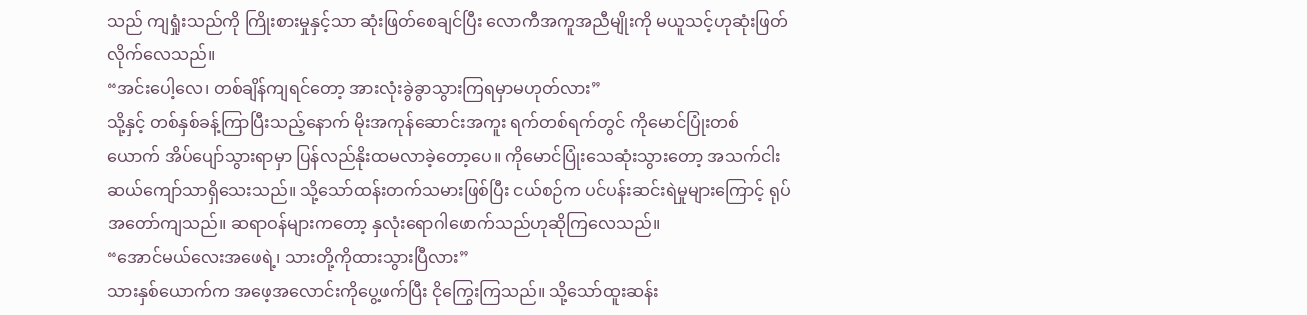သည် ကျရှုံးသည်ကို ကြိုးစားမှုနှင့်သာ ဆုံးဖြတ်စေချင်ပြီး လောကီအကူအညီမျိုးကို မယူသင့်ဟုဆုံးဖြတ်လိုက်လေသည်။
“အင်းပေါ့လေ၊ တစ်ချိန်ကျရင်တော့ အားလုံးခွဲခွာသွားကြရမှာမဟုတ်လား”
သို့နှင့် တစ်နှစ်ခန့်ကြာပြီးသည့်နောက် မိုးအကုန်ဆောင်းအကူး ရက်တစ်ရက်တွင် ကိုမောင်ပြုံးတစ်ယောက် အိပ်ပျော်သွားရာမှာ ပြန်လည်နိုးထမလာခဲ့တော့ပေ။ ကိုမောင်ပြုံးသေဆုံးသွားတော့ အသက်ငါးဆယ်ကျော်သာရှိသေးသည်။ သို့သော်ထန်းတက်သမားဖြစ်ပြီး ငယ်စဉ်က ပင်ပန်းဆင်းရဲမှုများကြောင့် ရုပ်အတော်ကျသည်။ ဆရာဝန်များကတော့ နှလုံးရောဂါဖောက်သည်ဟုဆိုကြလေသည်။
“အောင်မယ်လေးအဖေရဲ့၊ သားတို့ကိုထားသွားပြီလား”
သားနှစ်ယောက်က အဖေ့အလောင်းကိုပွေ့ဖက်ပြီး ငိုကြွေးကြသည်။ သို့သော်ထူးဆန်း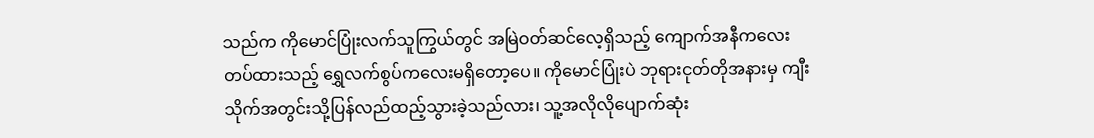သည်က ကိုမောင်ပြုံးလက်သူကြွယ်တွင် အမြဲဝတ်ဆင်လေ့ရှိသည့် ကျောက်အနီကလေးတပ်ထားသည့် ရွှေလက်စွပ်ကလေးမရှိတော့ပေ။ ကိုမောင်ပြုံးပဲ ဘုရားငုတ်တိုအနားမှ ကျီးသိုက်အတွင်းသို့ပြန်လည်ထည့်သွားခဲ့သည်လား၊ သူ့အလိုလိုပျောက်ဆုံး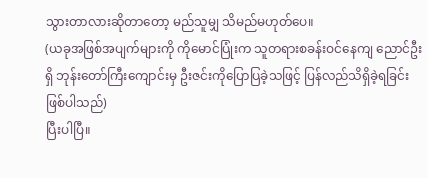သွားတာလားဆိုတာတော့ မည်သူမျှ သိမည်မဟုတ်ပေ။
(ယခုအဖြစ်အပျက်များကို ကိုမောင်ပြုံးက သူတရားစခန်းဝင်နေကျ ညောင်ဦးရှိ ဘုန်းတော်ကြီးကျောင်းမှ ဦးဇင်းကိုပြောပြခဲ့သဖြင့် ပြန်လည်သိရှိခဲ့ရခြင်းဖြစ်ပါသည်)
ပြီးပါပြီ။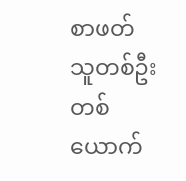စာဖတ်သူတစ်ဦးတစ်ယောက်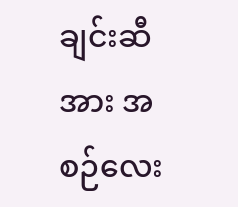ချင်းဆီအား အစဉ်လေး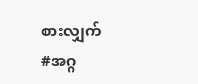စားလျှက်
#အဂ္ဂ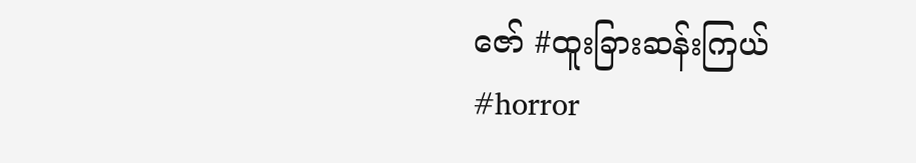ဇော် #ထူးခြားဆန်းကြယ် #horror